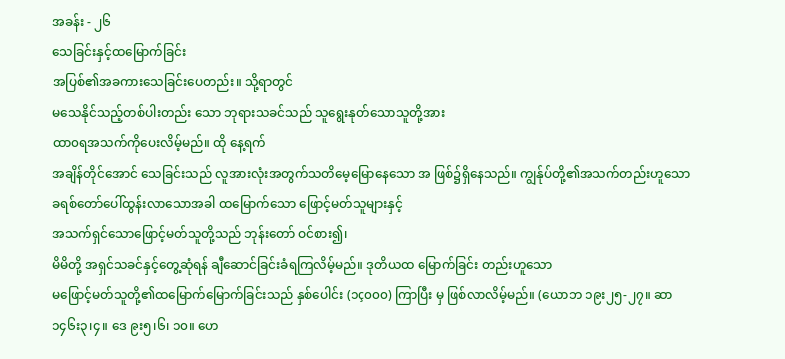အခန်း - ၂၆
သေခြင်းနှင့်ထမြောက်ခြင်း
အပြစ်၏အခကားသေခြင်းပေတည်း။ သို့ရာတွင်
မသေနိုင်သည့်တစ်ပါးတည်း သော ဘုရားသခင်သည် သူရွေးနုတ်သောသူတို့အား
ထာ၀ရအသက်ကိုပေးလိမ့်မည်။ ထို နေ့ရက်
အချိန်တိုင်အောင် သေခြင်းသည် လူအားလုံးအတွက်သတိမေ့မြောနေသော အ ဖြစ်၌ရှိနေသည်။ ကျွန်ုပ်တို့၏အသက်တည်းဟူသော
ခရစ်တော်ပေါ်ထွန်းလာသောအခါ ထမြောက်သော ဖြောင့်မတ်သူများနှင့်
အသက်ရှင်သောဖြောင့်မတ်သူတို့သည် ဘုန်းတော် ဝင်စား၍၊
မိမိတို့ အရှင်သခင်နှင့်တွေ့ဆုံရန် ချီဆောင်ခြင်းခံရကြလိမ့်မည်။ ဒုတိယထ မြောက်ခြင်း တည်းဟူသော
မဖြောင့်မတ်သူတို့၏ထမြောက်မြောက်ခြင်းသည် နှစ်ပေါင်း (၁ç၀၀၀) ကြာပြီး မှ ဖြစ်လာလိမ့်မည်။ (ယောဘ ၁၉း၂၅-၂၇။ ဆာ
၁၄၆း၃၊၄။ ဒေ ၉း၅၊၆၊ ၁၀။ ဟေ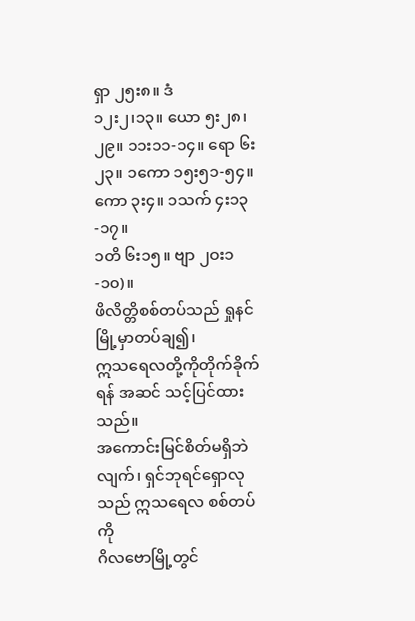ရှာ ၂၅း၈။ ဒံ
၁၂း၂၊၁၃။ ယော ၅း၂၈၊၂၉။ ၁၁း၁၁-၁၄။ ရော ၆း၂၃။ ၁ကော ၁၅း၅၁-၅၄။ ကော ၃း၄။ ၁သက် ၄း၁၃-၁၇။
၁တိ ၆း၁၅။ ဗျာ ၂ဝး၁-၁၀)။
ဖိလိတ္တိစစ်တပ်သည် ရှုနင်မြို့မှာတပ်ချ၍၊
ဣသရေလတို့ကိုတိုက်ခိုက်ရန် အဆင် သင့်ပြင်ထားသည်။
အကောင်းမြင်စိတ်မရှိဘဲလျက်၊ ရှင်ဘုရင်ရှောလုသည် ဣသရေလ စစ်တပ်ကို
ဂိလဗောမြို့တွင်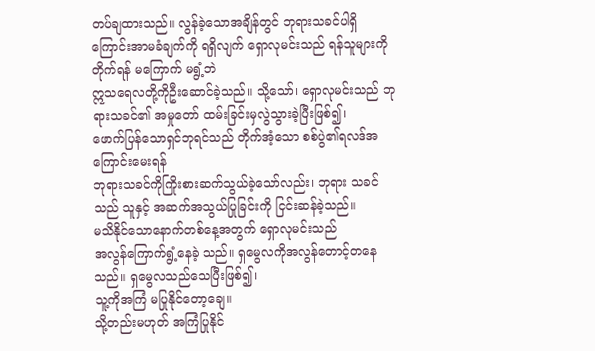တပ်ချထားသည်။ လွန်ခဲ့သောအချိန်တွင် ဘုရားသခင်ပါရှိ ကြောင်းအာမခံချက်ကို ရရှိလျက် ရှောလုမင်းသည် ရန်သူများကို
တိုက်ရန် မကြောက် မရွံ့ဘဲ
ဣသရေလတို့ကိုဦးဆောင်ခဲ့သည်။ သို့သော်၊ ရှောလုမင်းသည် ဘုရားသခင်၏ အမှုတော် ထမ်းခြင်းမှလွဲသွားခဲ့ပြီးဖြစ်၍၊
ဖောက်ပြန်သောရှင်ဘုရင်သည် တိုက်အံ့သော စစ်ပွဲ၏ရလဒ်အကြောင်းမေးရန်
ဘုရားသခင်ကိုကြိုးစားဆက်သွယ်ခဲ့သော်လည်း၊ ဘုရား သခင်သည် သူနှင့် အဆက်အသွယ်ပြုခြင်းကို ငြင်းဆန်ခဲ့သည်။
မသိနိုင်သောနောက်တစ်နေ့အတွက် ရှောလုမင်းသည်
အလွန်ကြောက်ရွံ့နေခဲ့ သည်။ ရှမွေလကိုအလွန်တောင့်တနေသည်။ ရှမွေလသည်သေပြီးဖြစ်၍၊
သူ့ကိုအကြံ မပြုနိုင်တော့ချေ။
သို့တည်းမဟုတ် အကြံပြုနိုင်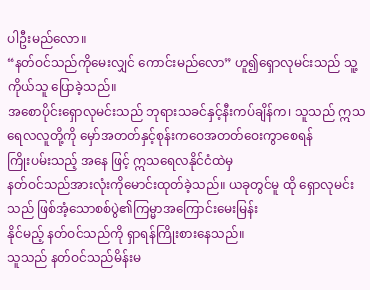ပါဦးမည်လော။
“နတ်ဝင်သည်ကိုမေးလျှင် ကောင်းမည်လော” ဟူ၍ရှောလုမင်းသည် သူ့ကိုယ်သူ ပြောခဲ့သည်။
အစောပိုင်းရှောလုမင်းသည် ဘုရားသခင်နှင့်နီးကပ်ချိန်က၊ သူသည် ဣသ ရေလလူတို့ကို မှော်အတတ်နှင့်စုန်းကဝေအတတ်ဝေးကွာစေရန်
ကြိုးပမ်းသည့် အနေ ဖြင့် ဣသရေလနိုင်ငံထဲမှ
နတ်ဝင်သည်အားလုံးကိုမောင်းထုတ်ခဲ့သည်။ ယခုတွင်မူ ထို ရှောလုမင်းသည် ဖြစ်အံ့သောစစ်ပွဲ၏ကြမ္မာအကြောင်းမေးမြန်း
နိုင်မည့် နတ်ဝင်သည်ကို ရှာရန်ကြိုးစားနေသည်။
သူသည် နတ်ဝင်သည်မိန်းမ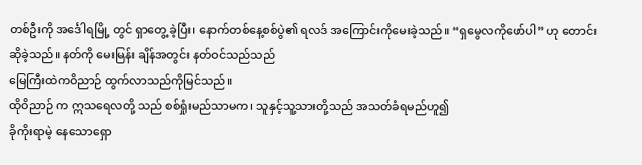တစ်ဦးကို အင်္ဒေါရမြို့ တွင် ရှာတွေ့ ခဲ့ပြီး၊ နောက်တစ်နေ့စစ်ပွဲ၏ ရလဒ် အကြောင်းကိုမေးခဲ့သည်။ “ရှမွေလကိုဖော်ပါ” ဟု တောင်းဆိုခဲ့သည်။ နတ်ကို မေးမြန်း ချိန်အတွင်း နတ်ဝင်သည်သည်
မြေကြီးထဲကဝိညာဉ် ထွက်လာသည်ကိုမြင်သည်။
ထိုဝိညာဉ် က ဣသရေလတို့ သည် စစ်ရှုံးမည်သာမက၊ သူနှင့်သူ့သားတို့သည် အသတ်ခံရမည်ဟူ၍
ခိုကိုးရာမဲ့ နေသောရှော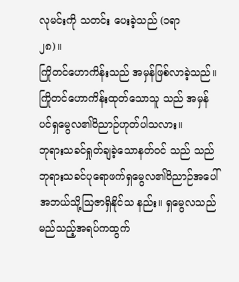လုမင်းကို သတင်း ပေးခဲ့သည် (၁ရာ
၂၈)။
ကြိုတင်ဟောကိန်းသည် အမှန်ဖြစ်လာခဲ့သည်။
ကြိုတင်ဟောကိန်းထုတ်သောသူ သည် အမှန်ပင်ရှမွေလ၏ဝိညာဉ်ဟုတ်ပါသလား။
ဘုရားသခင်ရှုတ်ချခဲ့သောနတ်ဝင် သည် သည် ဘုရားသခင်ပုရောဖက်ရှမွေလ၏ဝိညာဉ်အပေါ်
အဘယ်သို့ဩဇာရှိနိုင်သ နည်း။ ရှမွေလသည်
မည်သည့်အရပ်ကထွက်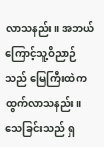လာသနည်း။ အဘယ်ကြောင့်သူ့ဝိညာဉ် သည် မြေကြီးထဲက ထွက်လာသနည်း။ သေခြင်းသည် ရှ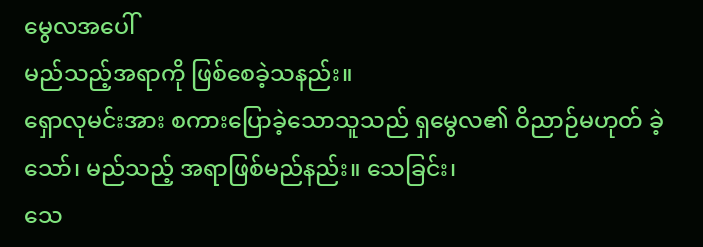မွေလအပေါ်
မည်သည့်အရာကို ဖြစ်စေခဲ့သနည်း။
ရှောလုမင်းအား စကားပြောခဲ့သောသူသည် ရှမွေလ၏ ဝိညာဉ်မဟုတ် ခဲ့သော်၊ မည်သည့် အရာဖြစ်မည်နည်း။ သေခြင်း၊
သေ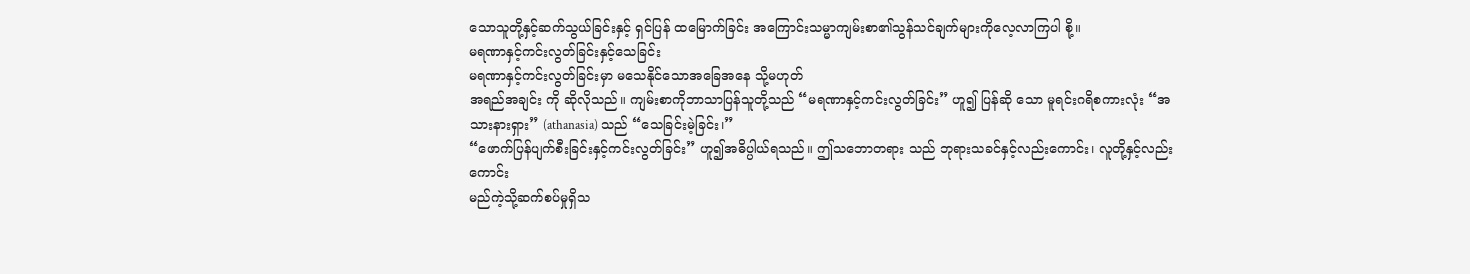သောသူတို့နှင့်ဆက်သွယ်ခြင်းနှင့် ရှင်ပြန် ထမြောက်ခြင်း အကြောင်းသမ္မာကျမ်းစာ၏သွန်သင်ချက်များကိုလေ့လာကြပါ စို့။
မရဏာနှင့်ကင်းလွတ်ခြင်းနှင့်သေခြင်း
မရဏာနှင့်ကင်းလွတ်ခြင်းမှာ မသေနိုင်သောအခြေအနေ သို့မဟုတ်
အရည်အချင်း ကို ဆိုလိုသည်။ ကျမ်းစာကိုဘာသာပြန်သူတို့သည် “မရဏာနှင့်ကင်းလွတ်ခြင်း” ဟူ၍ ပြန်ဆို သော မူရင်းဂရိစကားလုံး “အသားနားရှား” (athanasia) သည် “သေခြင်းမဲ့ခြင်း၊”
“ဖောက်ပြန်ပျက်စီးခြင်းနှင့်ကင်းလွတ်ခြင်း” ဟူ၍အဓိပ္ပါယ်ရသည်။ ဤသဘောတရား သည် ဘုရားသခင်နှင့်လည်းကောင်း၊ လူတို့နှင့်လည်းကောင်း
မည်ကဲ့သို့ဆက်စပ်မှုရှိသ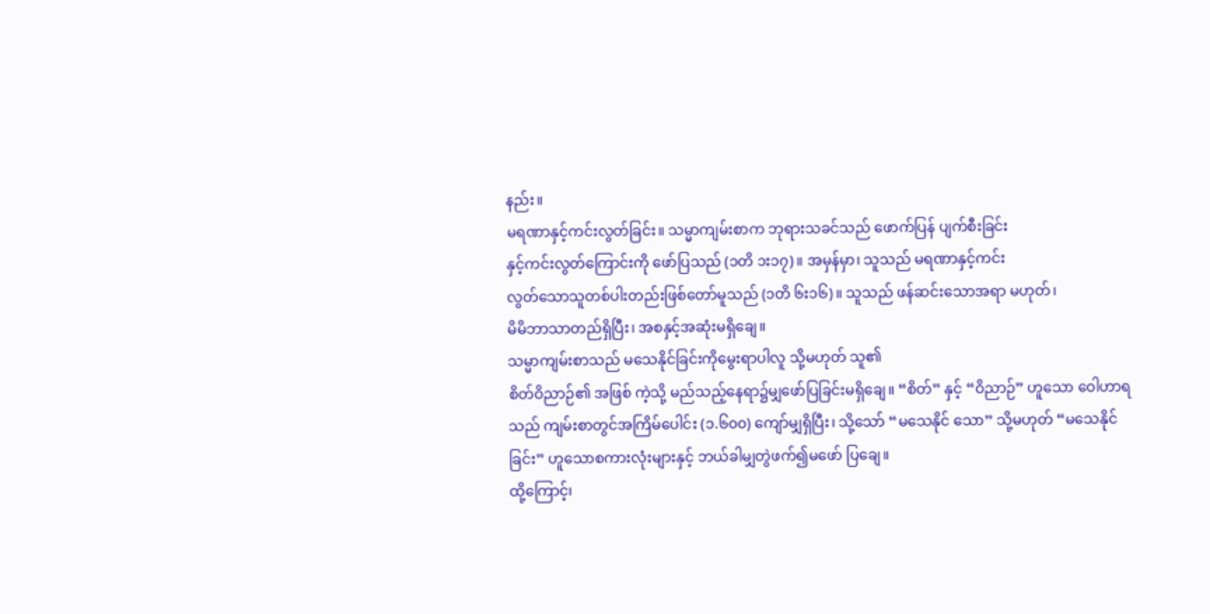နည်း။
မရဏာနှင့်ကင်းလွတ်ခြင်း။ သမ္မာကျမ်းစာက ဘုရားသခင်သည် ဖောက်ပြန် ပျက်စီးခြင်း
နှင့်ကင်းလွတ်ကြောင်းကို ဖော်ပြသည် (၁တိ ၁း၁၇)။ အမှန်မှာ၊ သူသည် မရဏာနှင့်ကင်း
လွတ်သောသူတစ်ပါးတည်းဖြစ်တော်မူသည် (၁တိ ၆း၁၆)။ သူသည် ဖန်ဆင်းသောအရာ မဟုတ်၊
မိမိဘာသာတည်ရှိပြီး၊ အစနှင့်အဆုံးမရှိချေ။
သမ္မာကျမ်းစာသည် မသေနိုင်ခြင်းကိုမွေးရာပါလူ သို့မဟုတ် သူ၏
စိတ်ဝိညာဉ်၏ အဖြစ် ကဲ့သို့ မည်သည့်နေရာ၌မျှဖော်ပြခြင်းမရှိချေ။ “စိတ်” နှင့် “ဝိညာဉ်” ဟူသော ဝေါဟာရသည် ကျမ်းစာတွင်အကြိမ်ပေါင်း (၁.၆၀၀) ကျော်မျှရှိပြီး၊ သို့သော် “မသေနိုင် သော” သို့မဟုတ် “မသေနိုင်ခြင်း” ဟူသောစကားလုံးများနှင့် ဘယ်ခါမျှတွဲဖက်၍မဖော် ပြချေ။
ထို့ကြောင့်၊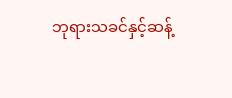ဘုရားသခင်နှင့်ဆန့်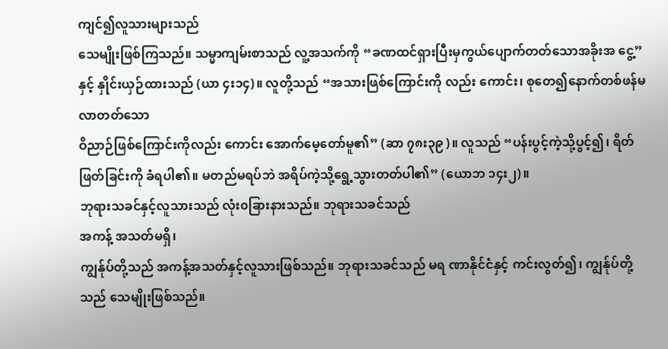ကျင်၍လူသားများသည်
သေမျိုးဖြစ်ကြသည်။ သမ္မာကျမ်းစာသည် လူ့အသက်ကို “ခဏထင်ရှားပြီးမှကွယ်ပျောက်တတ်သောအခိုးအ ငွေ့” နှင့် နှိုင်းယှဉ်ထားသည် (ယာ ၄း၁၄)။ လူတို့သည် “အသားဖြစ်ကြောင်းကို လည်း ကောင်း၊ စုတေ၍နောက်တစ်ဖန်မလာတတ်သော
ဝိညာဉ်ဖြစ်ကြောင်းကိုလည်း ကောင်း အောက်မေ့တော်မူ၏” (ဆာ ၇၈း၃၉)။ လူသည် “ပန်းပွင့်ကဲ့သို့ပွင့်၍၊ ရိတ်ဖြတ်ခြင်းကို ခံရပါ၏။ မတည်မရပ်ဘဲ အရိပ်ကဲ့သို့ရွေ့သွားတတ်ပါ၏” (ယောဘ ၁၄း၂)။
ဘုရားသခင်နှင့်လူသားသည် လုံး၀ခြားနားသည်။ ဘုရားသခင်သည်
အကန့် အသတ်မရှိ၊
ကျွန်ုပ်တို့သည် အကန့်အသတ်နှင့်လူသားဖြစ်သည်။ ဘုရားသခင်သည် မရ ဏာနိုင်ငံနှင့် ကင်းလွတ်၍၊ ကျွန်ုပ်တို့သည် သေမျိုးဖြစ်သည်။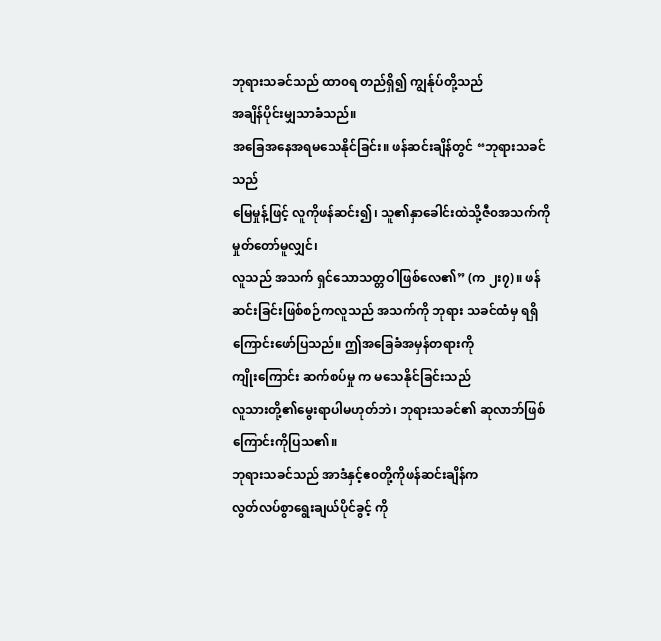ဘုရားသခင်သည် ထာ၀ရ တည်ရှိ၍ ကျွန်ုပ်တို့သည်
အချိန်ပိုင်းမျှသာခံသည်။
အခြေအနေအရမသေနိုင်ခြင်း။ ဖန်ဆင်းချိန်တွင် “ဘုရားသခင်သည်
မြေမှုန့်ဖြင့် လူကိုဖန်ဆင်း၍၊ သူ၏နှာခေါင်းထဲသို့ဇီ၀အသက်ကိုမှုတ်တော်မူလျှင်၊
လူသည် အသက် ရှင်သောသတ္တဝါဖြစ်လေ၏” (က ၂း၇)။ ဖန်ဆင်းခြင်းဖြစ်စဉ်ကလူသည် အသက်ကို ဘုရား သခင်ထံမှ ရရှိကြောင်းဖော်ပြသည်။ ဤအခြေခံအမှန်တရားကို
ကျိုးကြောင်း ဆက်စပ်မှု က မသေနိုင်ခြင်းသည်
လူသားတို့၏မွေးရာပါမဟုတ်ဘဲ၊ ဘုရားသခင်၏ ဆုလာဘ်ဖြစ် ကြောင်းကိုပြသ၏။
ဘုရားသခင်သည် အာဒံနှင့်ဧ၀တို့ကိုဖန်ဆင်းချိန်က
လွတ်လပ်စွာရွေးချယ်ပိုင်ခွင့် ကို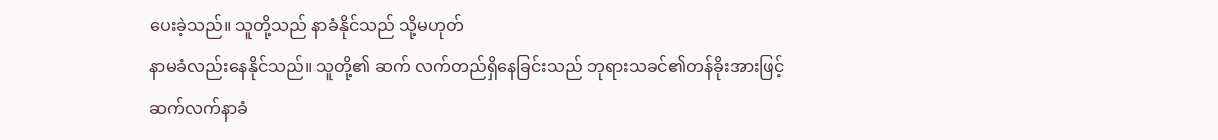ပေးခဲ့သည်။ သူတို့သည် နာခံနိုင်သည် သို့မဟုတ်
နာမခံလည်းနေနိုင်သည်။ သူတို့၏ ဆက် လက်တည်ရှိနေခြင်းသည် ဘုရားသခင်၏တန်ခိုးအားဖြင့်
ဆက်လက်နာခံ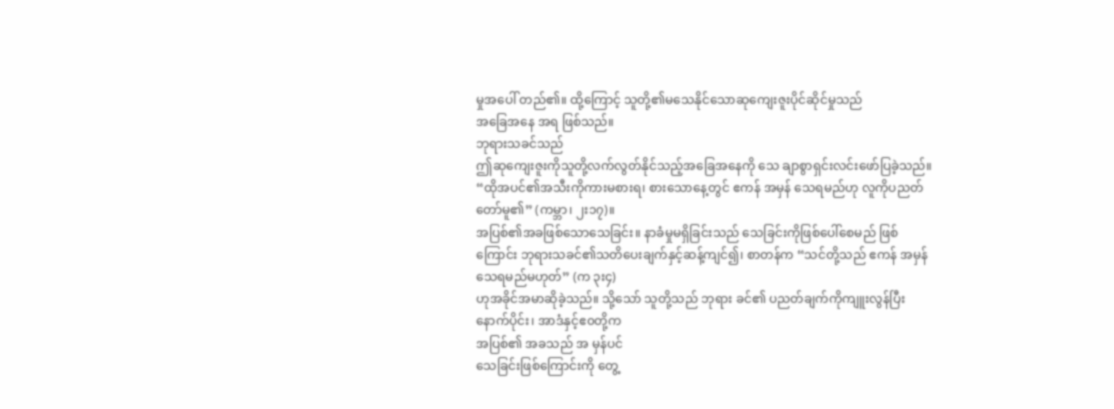မှုအပေါ် တည်၏။ ထို့ကြောင့် သူတို့၏မသေနိုင်သောဆုကျေးဇူးပိုင်ဆိုင်မှုသည်
အခြေအနေ အရ ဖြစ်သည်။
ဘုရားသခင်သည်
ဤဆုကျေးဇူးကိုသူတို့လက်လွတ်နိုင်သည့်အခြေအနေကို သေ ချာစွာရှင်းလင်းဖော်ပြခဲ့သည်။ “ထိုအပင်၏အသီးကိုကားမစားရ၊ စားသောနေ့တွင် ဧကန် အမှန် သေရမည်ဟု လူကိုပညတ်တော်မူ၏” (ကမ္ဘာ၊ ၂း၁၇)။
အပြစ်၏အခဖြစ်သောသေခြင်း။ နာခံမှုမရှိခြင်းသည် သေခြင်းကိုဖြစ်ပေါ်စေမည် ဖြစ်ကြောင်း ဘုရားသခင်၏သတိပေးချက်နှင့်ဆန့်ကျင်၍၊ စာတန်က “သင်တို့သည် ဧကန် အမှန်
သေရမည်မဟုတ်” (က ၃း၄)
ဟုအခိုင်အမာဆိုခဲ့သည်။ သို့သော် သူတို့သည် ဘုရား ခင်၏ ပညတ်ချက်ကိုကျူးလွန်ပြီးနောက်ပိုင်း၊ အာဒံနှင့်ဧ၀တို့က
အပြစ်၏ အခသည် အ မှန်ပင်
သေခြင်းဖြစ်ကြောင်းကို တွေ့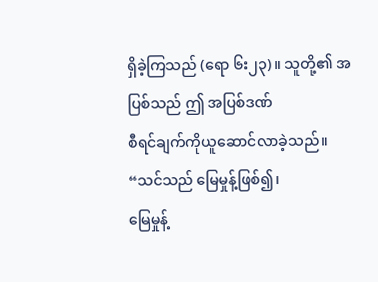ရှိခဲ့ကြသည် (ရော ၆း၂၃)။ သူတို့၏ အပြစ်သည် ဤ အပြစ်ဒဏ်
စီရင်ချက်ကိုယူဆောင်လာခဲ့သည်။ “သင်သည် မြေမှုန့်ဖြစ်၍၊
မြေမှုန့်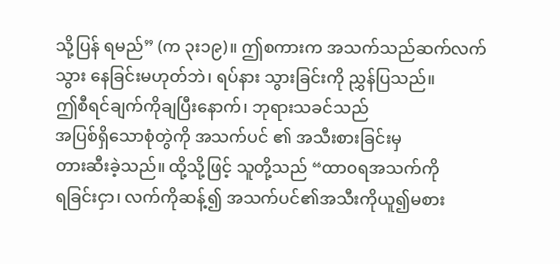သို့ပြန် ရမည်” (က ၃း၁၉)။ ဤစကားက အသက်သည်ဆက်လက်သွား နေခြင်းမဟုတ်ဘဲ၊ ရပ်နား သွားခြင်းကို ညွှန်ပြသည်။
ဤစီရင်ချက်ကိုချပြီးနောက်၊ ဘုရားသခင်သည်
အပြစ်ရှိသောစုံတွဲကို အသက်ပင် ၏ အသီးစားခြင်းမှ
တားဆီးခဲ့သည်။ ထို့သို့ဖြင့် သူတို့သည် “ထာ၀ရအသက်ကို
ရခြင်းငှာ၊ လက်ကိုဆန့်၍ အသက်ပင်၏အသီးကိုယူ၍မစား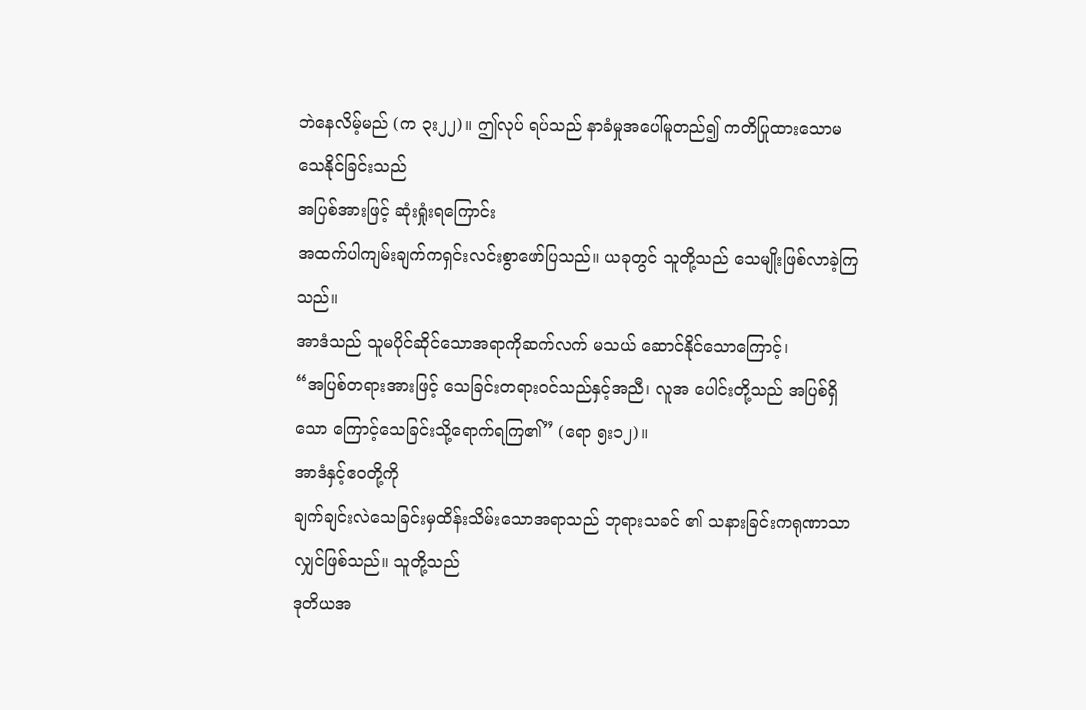ဘဲနေလိမ့်မည် (က ၃း၂၂)။ ဤလုပ် ရပ်သည် နာခံမှုအပေါ်မူတည်၍ ကတိပြုထားသောမသေနိုင်ခြင်းသည်
အပြစ်အားဖြင့် ဆုံးရှုံးရကြောင်း
အထက်ပါကျမ်းချက်ကရှင်းလင်းစွာဖော်ပြသည်။ ယခုတွင် သူတို့သည် သေမျိုးဖြစ်လာခဲ့ကြသည်။
အာဒံသည် သူမပိုင်ဆိုင်သောအရာကိုဆက်လက် မသယ် ဆောင်နိုင်သောကြောင့်၊
“အပြစ်တရားအားဖြင့် သေခြင်းတရားဝင်သည်နှင့်အညီ၊ လူအ ပေါင်းတို့သည် အပြစ်ရှိသော ကြောင့်သေခြင်းသို့ရောက်ရကြ၏” (ရော ၅း၁၂)။
အာဒံနှင့်ဧ၀တို့ကို
ချက်ချင်းလဲသေခြင်းမှထိန်းသိမ်းသောအရာသည် ဘုရားသခင် ၏ သနားခြင်းကရုဏာသာလျှင်ဖြစ်သည်။ သူတို့သည်
ဒုတိယအ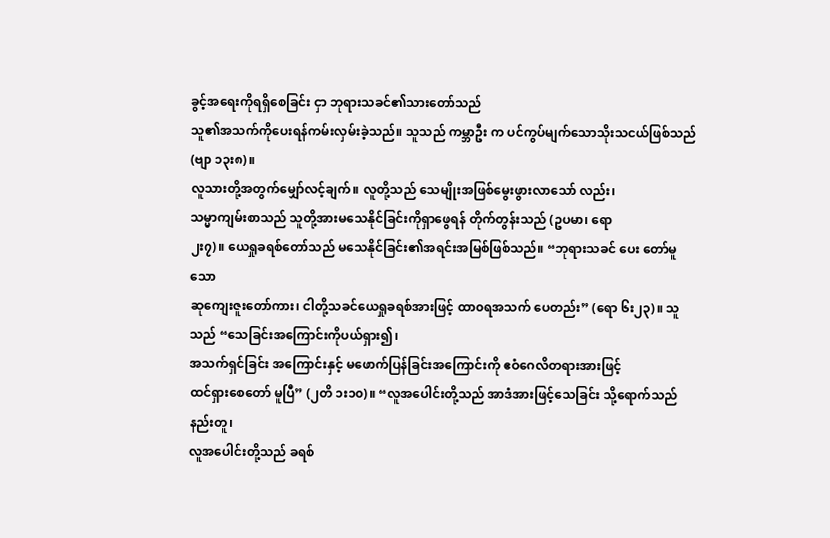ခွင့်အရေးကိုရရှိစေခြင်း ငှာ ဘုရားသခင်၏သားတော်သည်
သူ၏အသက်ကိုပေးရန်ကမ်းလှမ်းခဲ့သည်။ သူသည် ကမ္ဘာဦး က ပင်ကွပ်မျက်သောသိုးသငယ်ဖြစ်သည်
(ဗျာ ၁၃း၈)။
လူသားတို့အတွက်မျှော်လင့်ချက်။ လူတို့သည် သေမျိုးအဖြစ်မွေးဖွားလာသော် လည်း၊
သမ္မာကျမ်းစာသည် သူတို့အားမသေနိုင်ခြင်းကိုရှာဖွေရန် တိုက်တွန်းသည် (ဥပမာ၊ ရော
၂း၇)။ ယေရှုခရစ်တော်သည် မသေနိုင်ခြင်း၏အရင်းအမြစ်ဖြစ်သည်။ “ဘုရားသခင် ပေး တော်မူသော
ဆုကျေးဇူးတော်ကား၊ ငါတို့သခင်ယေရှုခရစ်အားဖြင့် ထာ၀ရအသက် ပေတည်း” (ရော ၆း၂၃)။ သူသည် “သေခြင်းအကြောင်းကိုပယ်ရှား၍၊
အသက်ရှင်ခြင်း အကြောင်းနှင့် မဖောက်ပြန်ခြင်းအကြောင်းကို ဧဝံဂေလိတရားအားဖြင့်
ထင်ရှားစေတော် မူပြီ” (၂တိ ၁း၁၀)။ “လူအပေါင်းတို့သည် အာဒံအားဖြင့်သေခြင်း သို့ရောက်သည်နည်းတူ၊
လူအပေါင်းတို့သည် ခရစ်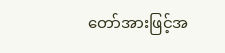တော်အားဖြင့်အ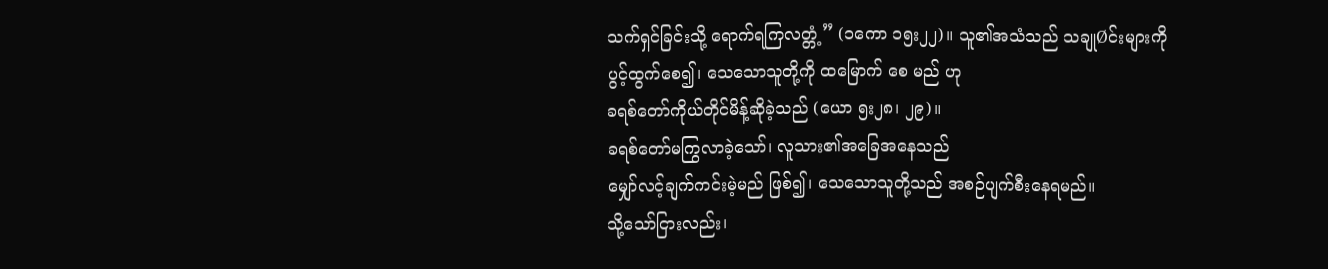သက်ရှင်ခြင်းသို့ ရောက်ရကြလတ္တံ့” (၁ကော ၁၅း၂၂)။ သူ၏အသံသည် သချုØင်းများကိုပွင့်ထွက်စေ၍၊ သေသောသူတို့ကို ထမြောက် စေ မည် ဟု
ခရစ်တော်ကိုယ်တိုင်မိန့်ဆိုခဲ့သည် (ယော ၅း၂၈၊ ၂၉)။
ခရစ်တော်မကြွလာခဲ့သော်၊ လူသား၏အခြေအနေသည်
မျှော်လင့်ချက်ကင်းမဲ့မည် ဖြစ်၍၊ သေသောသူတို့သည် အစဉ်ပျက်စီးနေရမည်။
သို့သော်ငြားလည်း၊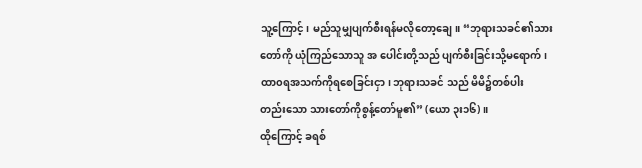သူ့ကြောင့်၊ မည်သူမျှပျက်စီးရန်မလိုတော့ချေ။ “ဘုရားသခင်၏သားတော်ကို ယုံကြည်သောသူ အ ပေါင်းတို့သည် ပျက်စီးခြင်းသို့မရောက်၊
ထာ၀ရအသက်ကိုရစေခြင်းငှာ၊ ဘုရားသခင် သည် မိမိ၌တစ်ပါး
တည်းသော သားတော်ကိုစွန့်တော်မူ၏” (ယော ၃း၁၆)။
ထိုကြောင့် ခရစ်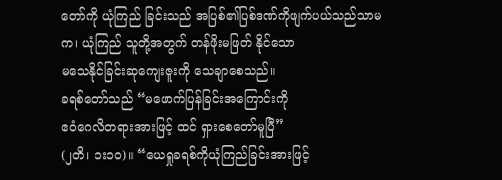တော်ကို ယုံကြည် ခြင်းသည် အပြစ်၏ပြစ်ဒဏ်ကိုဖျက်ပယ်သည်သာမက၊ ယုံကြည် သူတို့အတွက် တန်ဖိုးမဖြတ် နိုင်သော
မသေနိုင်ခြင်းဆုကျေးဇူးကို သေချာစေသည်။
ခရစ်တော်သည် “မဖောက်ပြန်ခြင်းအကြောင်းကို
ဧဝံဂေလိတရားအားဖြင့် ထင် ရှားစေတော်မူပြီ”
(၂တိ၊ ၁း၁၀)။ “ယေရှုခရစ်ကိုယုံကြည်ခြင်းအားဖြင့်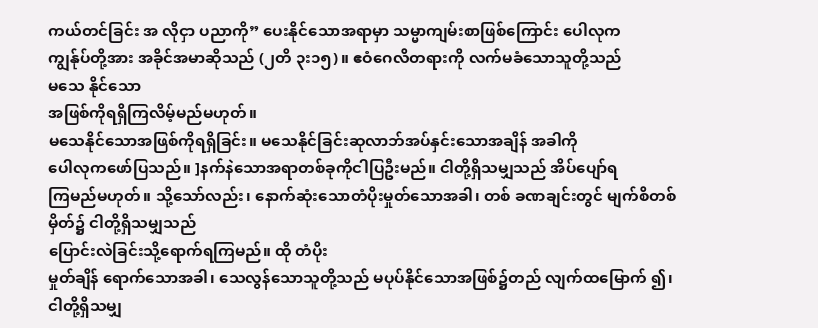ကယ်တင်ခြင်း အ လိုငှာ ပညာကို” ပေးနိုင်သောအရာမှာ သမ္မာကျမ်းစာဖြစ်ကြောင်း ပေါလုက
ကျွန်ုပ်တို့အား အခိုင်အမာဆိုသည် (၂တိ ၃း၁၅)။ ဧဝံဂေလိတရားကို လက်မခံသောသူတို့သည်
မသေ နိုင်သော
အဖြစ်ကိုရရှိကြလိမ့်မည်မဟုတ်။
မသေနိုင်သောအဖြစ်ကိုရရှိခြင်း။ မသေနိုင်ခြင်းဆုလာဘ်အပ်နှင်းသောအချိန် အခါကို
ပေါလုကဖော်ပြသည်။ ]နက်နဲသောအရာတစ်ခုကိုငါပြဦးမည်။ ငါတို့ရှိသမျှသည် အိပ်ပျော်ရ
ကြမည်မဟုတ်။ သို့သော်လည်း၊ နောက်ဆုံးသောတံပိုးမှုတ်သောအခါ၊ တစ် ခဏချင်းတွင် မျက်စိတစ်မှိတ်၌ ငါတို့ရှိသမျှသည်
ပြောင်းလဲခြင်းသို့ရောက်ရကြမည်။ ထို တံပိုး
မှုတ်ချိန် ရောက်သောအခါ၊ သေလွန်သောသူတို့သည် မပုပ်နိုင်သောအဖြစ်၌တည် လျက်ထမြောက် ၍၊ ငါတို့ရှိသမျှ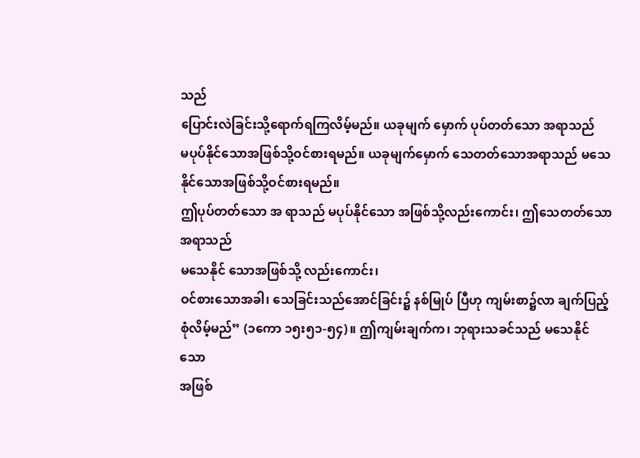သည်
ပြောင်းလဲခြင်းသို့ရောက်ရကြလိမ့်မည်။ ယခုမျက် မှောက် ပုပ်တတ်သော အရာသည်
မပုပ်နိုင်သောအဖြစ်သို့ဝင်စားရမည်။ ယခုမျက်မှောက် သေတတ်သောအရာသည် မသေနိုင်သောအဖြစ်သို့ဝင်စားရမည်။
ဤပုပ်တတ်သော အ ရာသည် မပုပ်နိုင်သော အဖြစ်သို့လည်းကောင်း၊ ဤသေတတ်သောအရာသည်
မသေနိုင် သောအဖြစ်သို့ လည်းကောင်း၊
ဝင်စားသောအခါ၊ သေခြင်းသည်အောင်ခြင်း၌ နစ်မြုပ် ပြီဟု ကျမ်းစာ၌လာ ချက်ပြည့်စုံလိမ့်မည်” (၁ကော ၁၅း၅၁-၅၄)။ ဤကျမ်းချက်က၊ ဘုရားသခင်သည် မသေနိုင်သော
အဖြစ်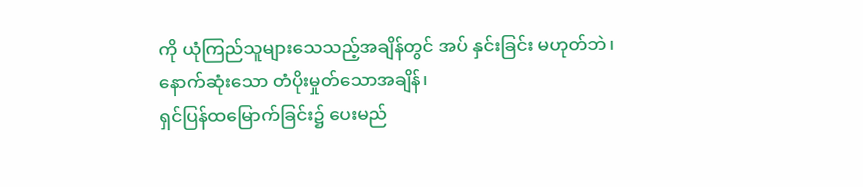ကို ယုံကြည်သူများသေသည့်အချိန်တွင် အပ် နှင်းခြင်း မဟုတ်ဘဲ၊ နောက်ဆုံးသော တံပိုးမှုတ်သောအချိန်၊
ရှင်ပြန်ထမြောက်ခြင်း၌ ပေးမည်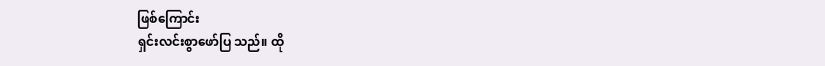ဖြစ်ကြောင်း
ရှင်းလင်းစွာဖော်ပြ သည်။ ထို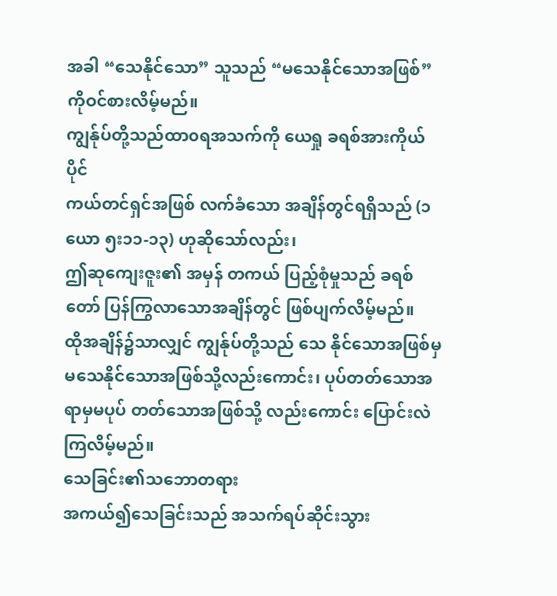အခါ “သေနိုင်သော” သူသည် “မသေနိုင်သောအဖြစ်” ကိုဝင်စားလိမ့်မည်။
ကျွန်ုပ်တို့သည်ထာ၀ရအသက်ကို ယေရှု ခရစ်အားကိုယ်ပိုင်
ကယ်တင်ရှင်အဖြစ် လက်ခံသော အချိန်တွင်ရရှိသည် (၁ယော ၅း၁၁-၁၃) ဟုဆိုသော်လည်း၊
ဤဆုကျေးဇူး၏ အမှန် တကယ် ပြည့်စုံမှုသည် ခရစ်တော် ပြန်ကြွလာသောအချိန်တွင် ဖြစ်ပျက်လိမ့်မည်။
ထိုအချိန်၌သာလျှင် ကျွန်ုပ်တို့သည် သေ နိုင်သောအဖြစ်မှ
မသေနိုင်သောအဖြစ်သို့လည်းကောင်း၊ ပုပ်တတ်သောအရာမှမပုပ် တတ်သောအဖြစ်သို့ လည်းကောင်း ပြောင်းလဲကြလိမ့်မည်။
သေခြင်း၏သဘောတရား
အကယ်၍သေခြင်းသည် အသက်ရပ်ဆိုင်းသွား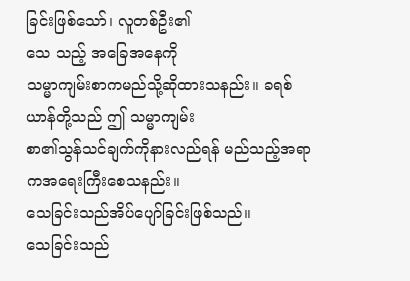ခြင်းဖြစ်သော်၊ လူတစ်ဦး၏
သေ သည့် အခြေအနေကို
သမ္မာကျမ်းစာကမည်သို့ဆိုထားသနည်း။ ခရစ်ယာန်တို့သည် ဤ သမ္မာကျမ်း
စာ၏သွန်သင်ချက်ကိုနားလည်ရန် မည်သည့်အရာကအရေးကြီးစေသနည်း။
သေခြင်းသည်အိပ်ပျော်ခြင်းဖြစ်သည်။
သေခြင်းသည်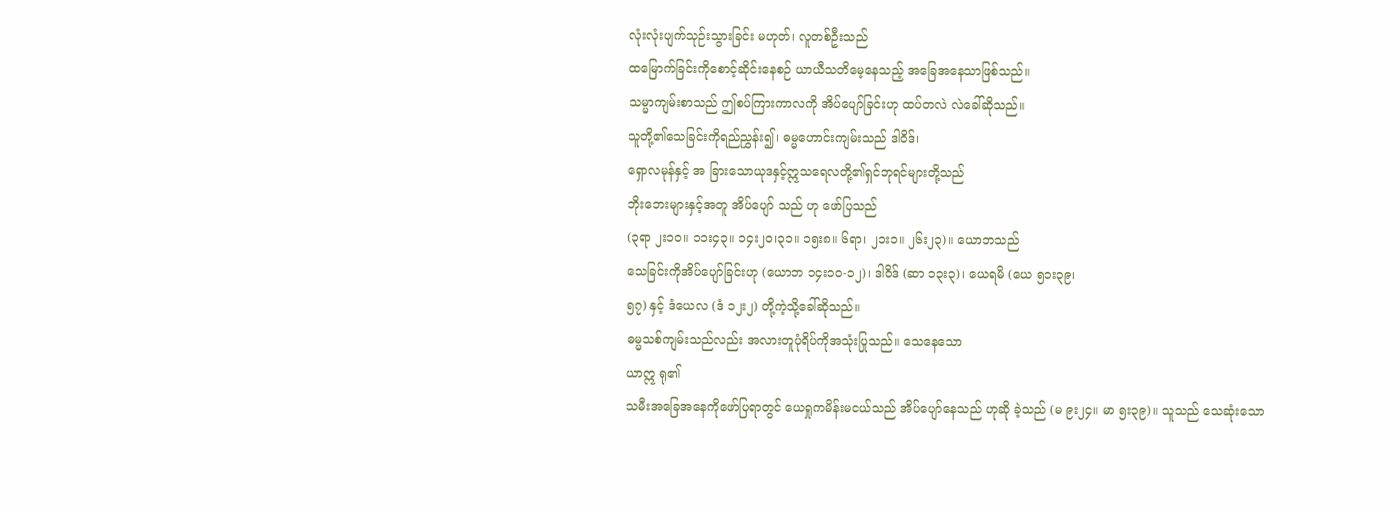လုံးလုံးပျက်သုဉ်းသွားခြင်း မဟုတ်၊ လူတစ်ဦးသည်
ထမြောက်ခြင်းကိုစောင့်ဆိုင်းနေစဉ် ယာယီသတိမေ့နေသည့် အခြေအနေသာဖြစ်သည်။
သမ္မာကျမ်းစာသည် ဤစပ်ကြားကာလကို အိပ်ပျော်ခြင်းဟု ထပ်တလဲ လဲခေါ်ဆိုသည်။
သူတို့၏သေခြင်းကိုရည်ညွှန်း၍၊ ဓမ္မဟောင်းကျမ်းသည် ဒါဝိဒ်၊
ရှောလမုန်နှင့် အ ခြားသောယုဒနှင့်ဣသရေလတို့၏ရှင်ဘုရင်များတို့သည်
ဘိုးဘေးများနှင့်အတူ အိပ်ပျော် သည် ဟု ဖော်ပြသည်
(၃ရာ ၂း၁၀။ ၁၁း၄၃။ ၁၄း၂၀၊၃၁။ ၁၅း၈။ ၆ရာ၊ ၂၁း၁။ ၂၆း၂၃)။ ယောဘသည်
သေခြင်းကိုအိပ်ပျော်ခြင်းဟု (ယောဘ ၁၄း၁၀-၁၂)၊ ဒါဝိဒ် (ဆာ ၁၃း၃)၊ ယေရမိ (ယေ ၅၁း၃၉၊
၅၇) နှင့် ဒံယေလ (ဒံ ၁၂း၂) တို့ကဲ့သို့ခေါ်ဆိုသည်။
ဓမ္မသစ်ကျမ်းသည်လည်း အလားတူပုံရိပ်ကိုအသုံးပြုသည်။ သေနေသော
ယာဣ ရု၏
သမီးအခြေအနေကိုဖော်ပြရာတွင် ယေရှုကမိန်းမငယ်သည် အိပ်ပျော်နေသည် ဟုဆို ခဲ့သည် (မ ၉း၂၄။ မာ ၅း၃၉)။ သူသည် သေဆုံးသော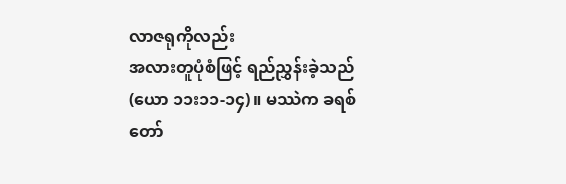လာဇရုကိုလည်း
အလားတူပုံစံဖြင့် ရည်ညွှန်းခဲ့သည် (ယော ၁၁း၁၁-၁၄)။ မဿဲက ခရစ်တော်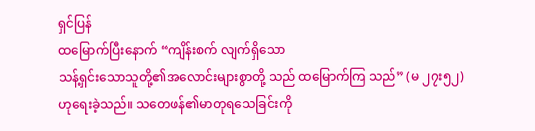ရှင်ပြန်
ထမြောက်ပြီးနောက် “ကျိန်းစက် လျက်ရှိသော
သန့်ရှင်းသောသူတို့၏အလောင်းများစွာတို့ သည် ထမြောက်ကြ သည်” (မ ၂၇း၅၂)
ဟုရေးခဲ့သည်။ သတေဖန်၏မာတုရသေခြင်းကို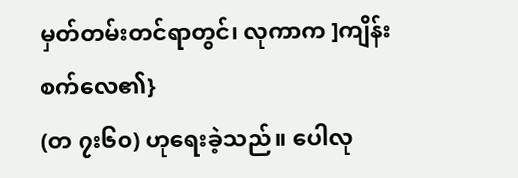မှတ်တမ်းတင်ရာတွင်၊ လုကာက ]ကျိန်းစက်လေ၏}
(တ ၇း၆၀) ဟုရေးခဲ့သည်။ ပေါလု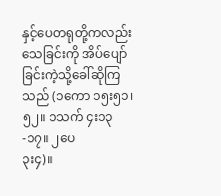နှင့်ပေတရုတို့ကလည်း
သေခြင်းကို အိပ်ပျော်ခြင်းကဲ့သို့ခေါ်ဆိုကြသည် (၁ကော ၁၅း၅၁၊၅၂။ ၁သက် ၄း၁၃-၁၇။ ၂ပေ
၃း၄)။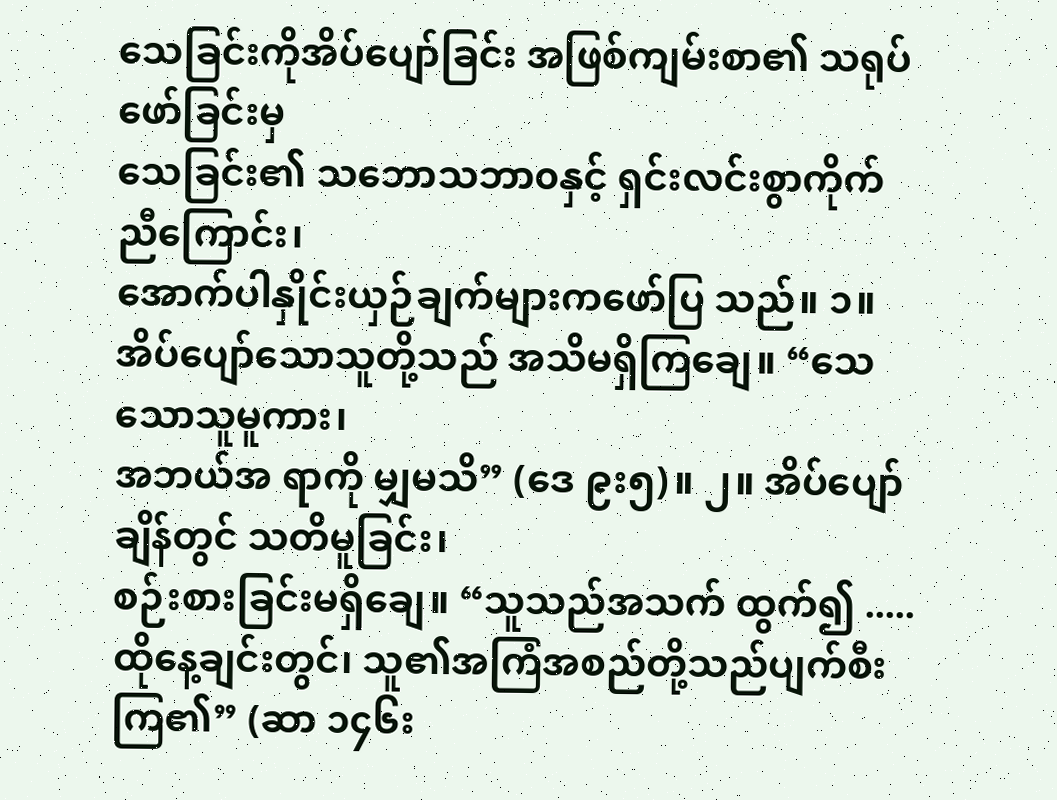သေခြင်းကိုအိပ်ပျော်ခြင်း အဖြစ်ကျမ်းစာ၏ သရုပ်ဖော်ခြင်းမှ
သေခြင်း၏ သဘောသဘာ၀နှင့် ရှင်းလင်းစွာကိုက်ညီကြောင်း၊
အောက်ပါနှိုင်းယှဉ်ချက်များကဖော်ပြ သည်။ ၁။
အိပ်ပျော်သောသူတို့သည် အသိမရှိကြချေ။ “သေသောသူမူကား၊
အဘယ်အ ရာကို မျှမသိ” (ဒေ ၉း၅)။ ၂။ အိပ်ပျော်ချိန်တွင် သတိမူခြင်း၊
စဉ်းစားခြင်းမရှိချေ။ “သူသည်အသက် ထွက်၍ .....
ထိုနေ့ချင်းတွင်၊ သူ၏အကြံအစည်တို့သည်ပျက်စီးကြ၏” (ဆာ ၁၄၆း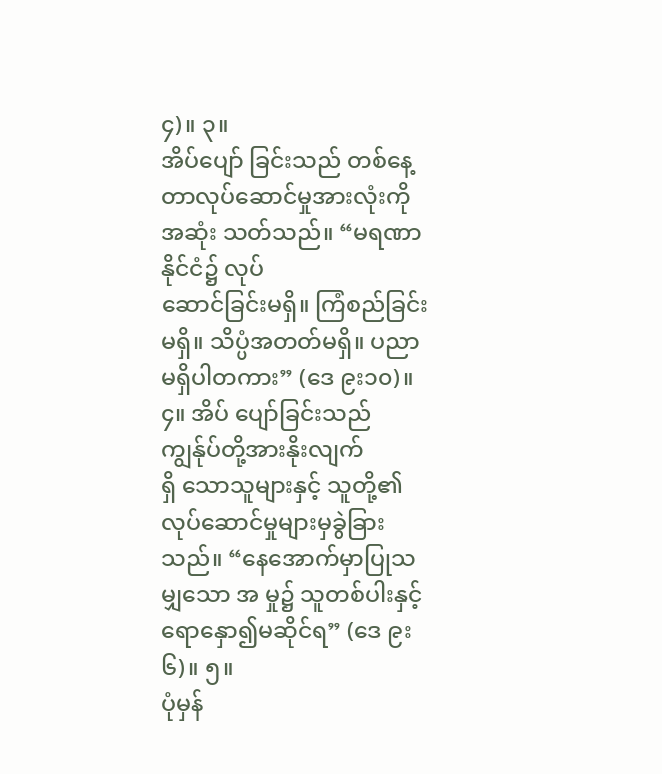၄)။ ၃။
အိပ်ပျော် ခြင်းသည် တစ်နေ့တာလုပ်ဆောင်မှုအားလုံးကို အဆုံး သတ်သည်။ “မရဏာနိုင်ငံ၌ လုပ်
ဆောင်ခြင်းမရှိ။ ကြံစည်ခြင်းမရှိ။ သိပ္ပံအတတ်မရှိ။ ပညာမရှိပါတကား” (ဒေ ၉း၁၀)။ ၄။ အိပ် ပျော်ခြင်းသည် ကျွန်ုပ်တို့အားနိုးလျက်
ရှိ သောသူများနှင့် သူတို့၏
လုပ်ဆောင်မှုများမှခွဲခြားသည်။ “နေအောက်မှာပြုသမျှသော အ မှု၌ သူတစ်ပါးနှင့်ရောနှော၍မဆိုင်ရ” (ဒေ ၉း၆)။ ၅။
ပုံမှန်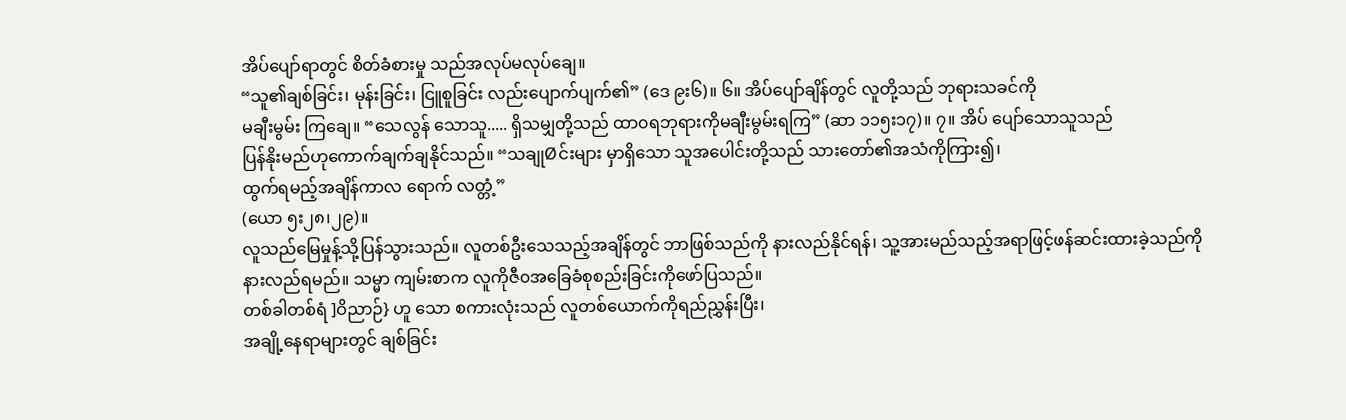အိပ်ပျော်ရာတွင် စိတ်ခံစားမှု သည်အလုပ်မလုပ်ချေ။
“သူ၏ချစ်ခြင်း၊ မုန်းခြင်း၊ ငြူစူခြင်း လည်းပျောက်ပျက်၏” (ဒေ ၉း၆)။ ၆။ အိပ်ပျော်ချိန်တွင် လူတို့သည် ဘုရားသခင်ကို
မချီးမွမ်း ကြချေ။ “သေလွန် သောသူ..... ရှိသမျှတို့သည် ထာ၀ရဘုရားကိုမချီးမွမ်းရကြ” (ဆာ ၁၁၅း၁၇)။ ၇။ အိပ် ပျော်သောသူသည်
ပြန်နိုးမည်ဟုကောက်ချက်ချနိုင်သည်။ “သချုØင်းများ မှာရှိသော သူအပေါင်းတို့သည် သားတော်၏အသံကိုကြား၍၊
ထွက်ရမည့်အချိန်ကာလ ရောက် လတ္တံ့”
(ယော ၅း၂၈၊၂၉)။
လူသည်မြေမှုန့်သို့ပြန်သွားသည်။ လူတစ်ဦးသေသည့်အချိန်တွင် ဘာဖြစ်သည်ကို နားလည်နိုင်ရန်၊ သူ့အားမည်သည့်အရာဖြင့်ဖန်ဆင်းထားခဲ့သည်ကို
နားလည်ရမည်။ သမ္မာ ကျမ်းစာက လူကိုဇီ၀အခြေခံစုစည်းခြင်းကိုဖော်ပြသည်။
တစ်ခါတစ်ရံ ]ဝိညာဉ်} ဟူ သော စကားလုံးသည် လူတစ်ယောက်ကိုရည်ညွှန်းပြီး၊
အချို့နေရာများတွင် ချစ်ခြင်း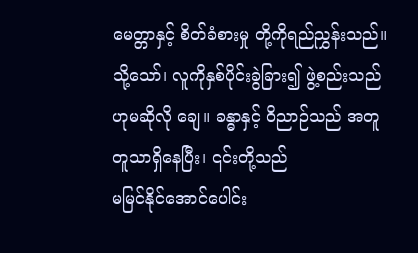မေတ္တာနှင့် စိတ်ခံစားမှု တို့ကိုရည်ညွှန်းသည်။
သို့သော်၊ လူကိုနှစ်ပိုင်းခွဲခြား၍ ဖွဲ့စည်းသည်ဟုမဆိုလို ချေ။ ခန္ဓာနှင့် ဝိညာဉ်သည် အတူတူသာရှိနေပြီး၊ ၎င်းတို့သည်
မမြင်နိုင်အောင်ပေါင်း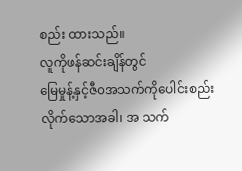စည်း ထားသည်။
လူကိုဖန်ဆင်းချိန်တွင်
မြေမှုန့်နှင့်ဇီ၀အသက်ကိုပေါင်းစည်းလိုက်သောအခါ၊ အ သက်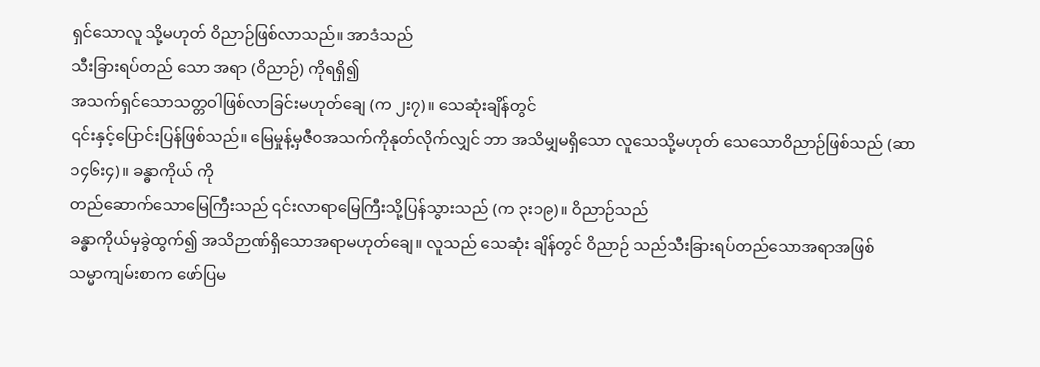ရှင်သောလူ သို့မဟုတ် ဝိညာဉ်ဖြစ်လာသည်။ အာဒံသည်
သီးခြားရပ်တည် သော အရာ (ဝိညာဉ်) ကိုရရှိ၍
အသက်ရှင်သောသတ္တဝါဖြစ်လာခြင်းမဟုတ်ချေ (က ၂း၇)။ သေဆုံးချိန်တွင်
၎င်းနှင့်ပြောင်းပြန်ဖြစ်သည်။ မြေမှုန့်မှဇီ၀အသက်ကိုနုတ်လိုက်လျှင် ဘာ အသိမျှမရှိသော လူသေသို့မဟုတ် သေသောဝိညာဉ်ဖြစ်သည် (ဆာ
၁၄၆း၄)။ ခန္ဓာကိုယ် ကို
တည်ဆောက်သောမြေကြီးသည် ၎င်းလာရာမြေကြီးသို့ပြန်သွားသည် (က ၃း၁၉)။ ဝိညာဉ်သည်
ခန္ဓာကိုယ်မှခွဲထွက်၍ အသိဉာဏ်ရှိသောအရာမဟုတ်ချေ။ လူသည် သေဆုံး ချိန်တွင် ဝိညာဉ် သည်သီးခြားရပ်တည်သောအရာအဖြစ်
သမ္မာကျမ်းစာက ဖော်ပြမ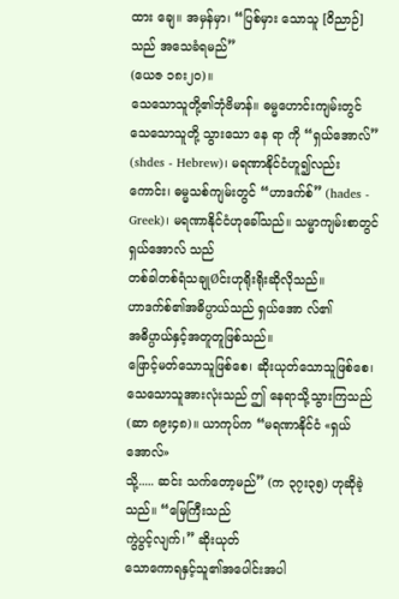ထား ချေ။ အမှန်မှာ၊ “ပြစ်မှား သောသူ [ဝိညာဉ်] သည် အသေခံရမည်”
(ယေဇ ၁၈း၂၀)။
သေသောသူတို့၏ဘုံဗိမာန်။ ဓမ္မဟောင်းကျမ်းတွင် သေသောသူတို့ သွားသော နေ ရာ ကို “ရှယ်အောလ်” (shdes - Hebrew)၊ မရဏာနိုင်ငံဟူ၍လည်းကောင်း၊ ဓမ္မသစ်ကျမ်းတွင် “ဟာဒက်စ်” (hades - Greek)၊ မရဏာနိုင်ငံဟုခေါ်သည်။ သမ္မာကျမ်းစာတွင် ရှယ်အောလ် သည်
တစ်ခါတစ်ရံသချုØင်းဟုရိုးရိုးဆိုလိုသည်။
ဟာဒက်စ်၏အဓိပ္ပာယ်သည် ရှယ်အော လ်၏
အဓိပ္ပာယ်နှင့်အတူတူဖြစ်သည်။
ဖြောင့်မတ်သောသူဖြစ်စေ၊ ဆိုးယုတ်သောသူဖြစ်စေ၊
သေသောသူအားလုံးသည် ဤ နေရာသို့သွားကြသည် (ဆာ ၈၉း၄၈)။ ယာကုပ်က “မရဏာနိုင်ငံ «ရှယ်အောလ်»
သို့..... ဆင်း သက်တော့မည်” (က ၃၇း၃၅) ဟုဆိုခဲ့သည်။ “မြေကြီးသည်
ကွဲပွင့်လျက်၊” ဆိုးယုတ်
သောကောရနှင့်သူ၏အပေါင်းအပါ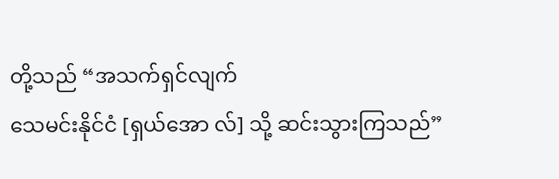တို့သည် “အသက်ရှင်လျက်
သေမင်းနိုင်ငံ [ရှယ်အော လ်] သို့ ဆင်းသွားကြသည်”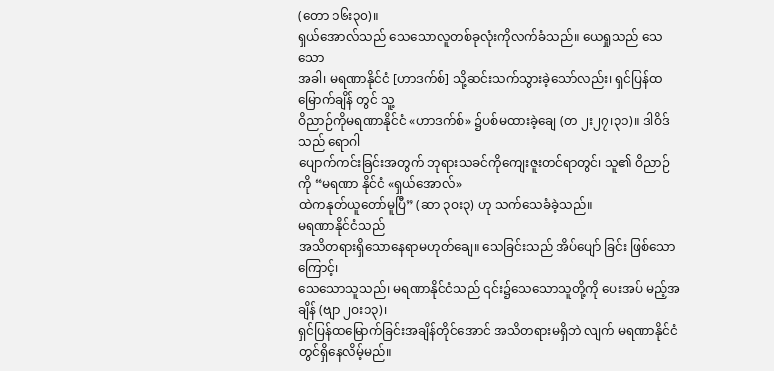(တော ၁၆း၃၀)။
ရှယ်အောလ်သည် သေသောလူတစ်ခုလုံးကိုလက်ခံသည်။ ယေရှုသည် သေသော
အခါ၊ မရဏာနိုင်ငံ [ဟာဒက်စ်] သို့ဆင်းသက်သွားခဲ့သော်လည်း၊ ရှင်ပြန်ထမြောက်ချိန် တွင် သူ့
ဝိညာဉ်ကိုမရဏာနိုင်ငံ «ဟာဒက်စ်» ၌ပစ်မထားခဲ့ချေ (တ ၂း၂၇၊၃၁)။ ဒါဝိဒ်သည် ရောဂါ
ပျောက်ကင်းခြင်းအတွက် ဘုရားသခင်ကိုကျေးဇူးတင်ရာတွင်၊ သူ၏ ဝိညာဉ်ကို “မရဏာ နိုင်ငံ «ရှယ်အောလ်»
ထဲကနုတ်ယူတော်မူပြီ” (ဆာ ၃ဝး၃) ဟု သက်သေခံခဲ့သည်။
မရဏာနိုင်ငံသည်
အသိတရားရှိသောနေရာမဟုတ်ချေ။ သေခြင်းသည် အိပ်ပျော် ခြင်း ဖြစ်သောကြောင့်၊
သေသောသူသည်၊ မရဏာနိုင်ငံသည် ၎င်း၌သေသောသူတို့ကို ပေးအပ် မည့်အချိန် (ဗျာ ၂ဝး၁၃)၊
ရှင်ပြန်ထမြောက်ခြင်းအချိန်တိုင်အောင် အသိတရားမရှိဘဲ လျက် မရဏာနိုင်ငံတွင်ရှိနေလိမ့်မည်။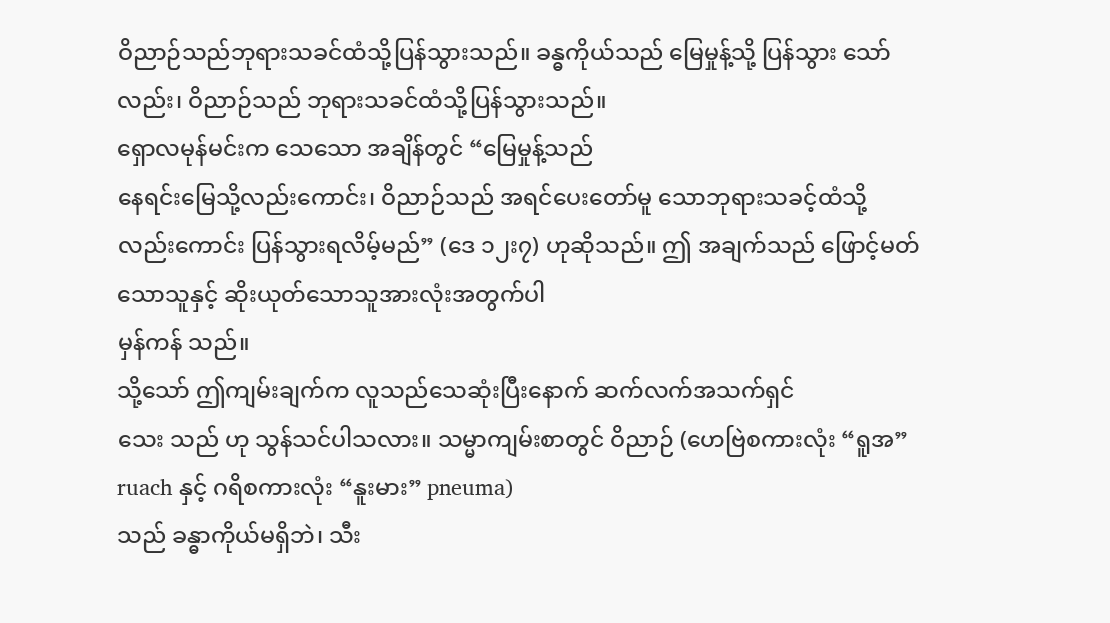ဝိညာဉ်သည်ဘုရားသခင်ထံသို့ပြန်သွားသည်။ ခန္ဓကိုယ်သည် မြေမှုန့်သို့ ပြန်သွား သော်လည်း၊ ဝိညာဉ်သည် ဘုရားသခင်ထံသို့ပြန်သွားသည်။
ရှောလမုန်မင်းက သေသော အချိန်တွင် “မြေမှုန့်သည်
နေရင်းမြေသို့လည်းကောင်း၊ ဝိညာဉ်သည် အရင်ပေးတော်မူ သောဘုရားသခင့်ထံသို့လည်းကောင်း ပြန်သွားရလိမ့်မည်” (ဒေ ၁၂း၇) ဟုဆိုသည်။ ဤ အချက်သည် ဖြောင့်မတ်သောသူနှင့် ဆိုးယုတ်သောသူအားလုံးအတွက်ပါ
မှန်ကန် သည်။
သို့သော် ဤကျမ်းချက်က လူသည်သေဆုံးပြီးနောက် ဆက်လက်အသက်ရှင်
သေး သည် ဟု သွန်သင်ပါသလား။ သမ္မာကျမ်းစာတွင် ဝိညာဉ် (ဟေဗြဲစကားလုံး “ရူအ” ruach နှင့် ဂရိစကားလုံး “နူးမား” pneuma)
သည် ခန္ဓာကိုယ်မရှိဘဲ၊ သီး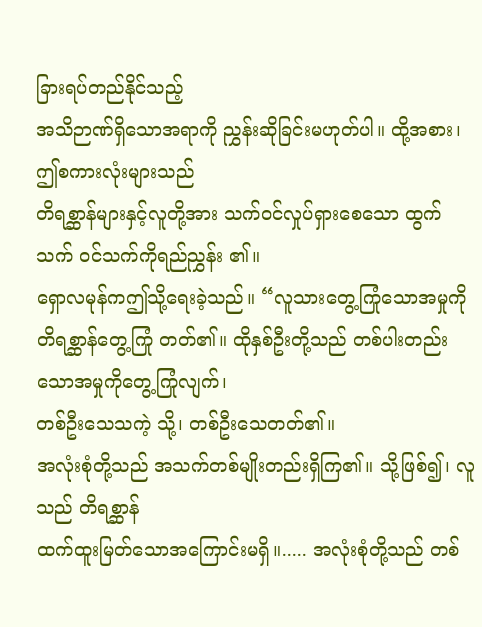ခြားရပ်တည်နိုင်သည့်
အသိဉာဏ်ရှိသောအရာကို ညွှန်းဆိုခြင်းမဟုတ်ပါ။ ထို့အစား၊ ဤစကားလုံးများသည်
တိရစ္ဆာန်များနှင့်လူတို့အား သက်ဝင်လှုပ်ရှားစေသော ထွက်သက် ဝင်သက်ကိုရည်ညွှန်း ၏။
ရှောလမုန်ကဤသို့ရေးခဲ့သည်။ “လူသားတွေ့ကြုံသောအမှုကို
တိရစ္ဆာန်တွေ့ကြုံ တတ်၏။ ထိုနှစ်ဦးတို့သည် တစ်ပါးတည်းသောအမှုကိုတွေ့ကြုံလျက်၊
တစ်ဦးသေသကဲ့ သို့၊ တစ်ဦးသေတတ်၏။
အလုံးစုံတို့သည် အသက်တစ်မျိုးတည်းရှိကြ၏။ သို့ဖြစ်၍၊ လူသည် တိရစ္ဆာန်
ထက်ထူးမြတ်သောအကြောင်းမရှိ။..... အလုံးစုံတို့သည် တစ်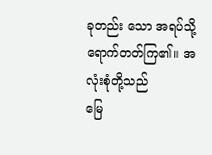ခုတည်း သော အရပ်သို့ရောက်တတ်ကြ၏။ အလုံးစုံတို့သည်
မြေ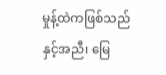မှုန့်ထဲကဖြစ်သည်နှင့်အညီ၊ မြေ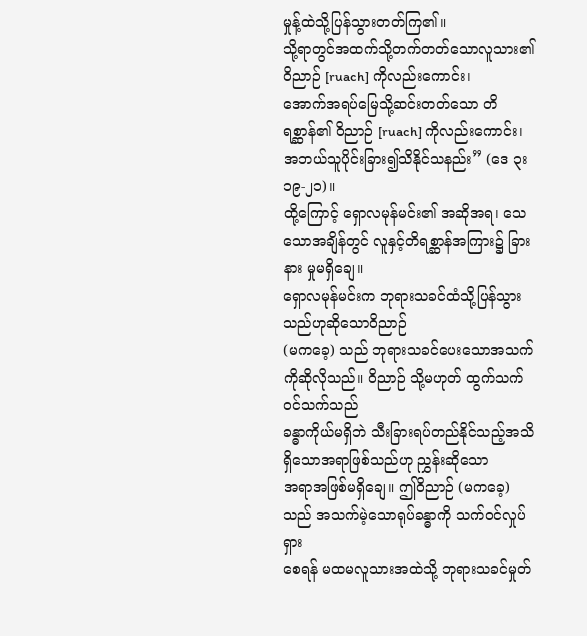မှုန့်ထဲသို့ပြန်သွားတတ်ကြ၏။
သို့ရာတွင်အထက်သို့တက်တတ်သောလူသား၏ ဝိညာဉ် [ruach] ကိုလည်းကောင်း၊
အောက်အရပ်မြေသို့ဆင်းတတ်သော တိရစ္ဆာန်၏ ဝိညာဉ် [ruach] ကိုလည်းကောင်း၊
အဘယ်သူပိုင်းခြား၍သိနိုင်သနည်း” (ဒေ ၃း၁၉-၂၁)။
ထို့ကြောင့် ရှောလမုန်မင်း၏ အဆိုအရ၊ သေသောအချိန်တွင် လူနှင့်တိရစ္ဆာန်အကြား၌ ခြားနား မှုမရှိချေ။
ရှောလမုန်မင်းက ဘုရားသခင်ထံသို့ပြန်သွားသည်ဟုဆိုသောဝိညာဉ်
(မကခေ့) သည် ဘုရားသခင်ပေးသောအသက်ကိုဆိုလိုသည်။ ဝိညာဉ် သို့မဟုတ် ထွက်သက် ဝင်သက်သည်
ခန္ဓာကိုယ်မရှိဘဲ သီးခြားရပ်တည်နိုင်သည့်အသိရှိသောအရာဖြစ်သည်ဟု ညွှန်းဆိုသော
အရာအဖြစ်မရှိချေ။ ဤဝိညာဉ် (မကခေ့) သည် အသက်မဲ့သောရုပ်ခန္ဓာကို သက်ဝင်လှုပ်ရှား
စေရန် မထမလူသားအထဲသို့ ဘုရားသခင်မှုတ်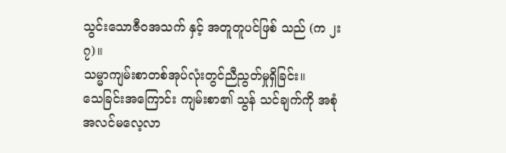သွင်းသောဇီ၀အသက် နှင့် အတူတူပင်ဖြစ် သည် (က ၂း၇)။
သမ္မာကျမ်းစာတစ်အုပ်လုံးတွင်ညီညွတ်မှုရှိခြင်း။
သေခြင်းအကြောင်း ကျမ်းစာ၏ သွန် သင်ချက်ကို အစုံအလင်မလေ့လာ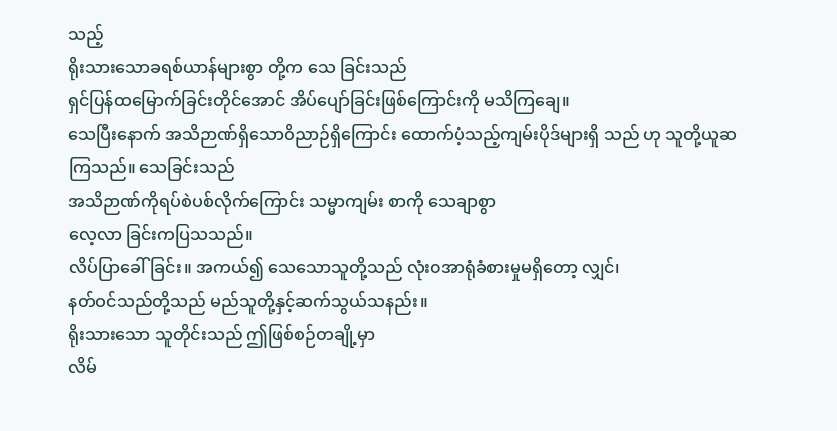သည့်
ရိုးသားသောခရစ်ယာန်များစွာ တို့က သေ ခြင်းသည်
ရှင်ပြန်ထမြောက်ခြင်းတိုင်အောင် အိပ်ပျော်ခြင်းဖြစ်ကြောင်းကို မသိကြချေ။
သေပြီးနောက် အသိဉာဏ်ရှိသောဝိညာဉ်ရှိကြောင်း ထောက်ပံ့သည့်ကျမ်းပိုဒ်များရှိ သည် ဟု သူတို့ယူဆကြသည်။ သေခြင်းသည်
အသိဉာဏ်ကိုရပ်စဲပစ်လိုက်ကြောင်း သမ္မာကျမ်း စာကို သေချာစွာ
လေ့လာ ခြင်းကပြသသည်။
လိပ်ပြာခေါ်ခြင်း။ အကယ်၍ သေသောသူတို့သည် လုံး၀အာရုံခံစားမှုမရှိတော့ လျှင်၊
နတ်ဝင်သည်တို့သည် မည်သူတို့နှင့်ဆက်သွယ်သနည်း။
ရိုးသားသော သူတိုင်းသည် ဤဖြစ်စဉ်တချို့မှာ
လိမ်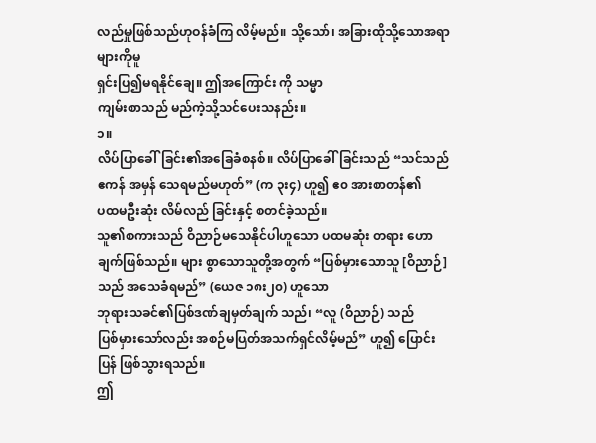လည်မှုဖြစ်သည်ဟုဝန်ခံကြ လိမ့်မည်။ သို့သော်၊ အခြားထိုသို့သောအရာများကိုမူ
ရှင်းပြ၍မရနိုင်ချေ။ ဤအကြောင်း ကို သမ္မာ
ကျမ်းစာသည် မည်ကဲ့သို့သင်ပေးသနည်း။
၁။
လိပ်ပြာခေါ်ခြင်း၏အခြေခံစနစ်။ လိပ်ပြာခေါ် ခြင်းသည် “သင်သည် ဧကန် အမှန် သေရမည်မဟုတ်” (က ၃း၄) ဟူ၍ ဧ၀ အားစာတန်၏
ပထမဦးဆုံး လိမ်လည် ခြင်းနှင့် စတင်ခဲ့သည်။
သူ၏စကားသည် ဝိညာဉ်မသေနိုင်ပါဟူသော ပထမဆုံး တရား ဟောချက်ဖြစ်သည်။ များ စွာသောသူတို့အတွက် “ပြစ်မှားသောသူ [ဝိညာဉ်] သည် အသေခံရမည်” (ယေဇ ၁၈း၂၀) ဟူသော
ဘုရားသခင်၏ပြစ်ဒဏ်ချမှတ်ချက် သည်၊ “လူ (ဝိညာဉ်) သည်
ပြစ်မှားသော်လည်း အစဉ်မပြတ်အသက်ရှင်လိမ့်မည်” ဟူ၍ ပြောင်းပြန် ဖြစ်သွားရသည်။
ဤ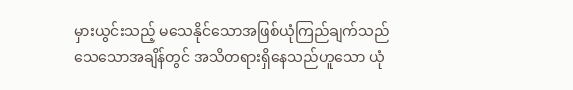မှားယွင်းသည့် မသေနိုင်သောအဖြစ်ယုံကြည်ချက်သည်
သေသောအချိန်တွင် အသိတရားရှိနေသည်ဟူသော ယုံ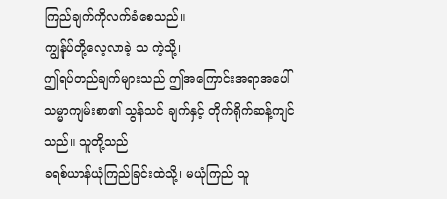ကြည်ချက်ကိုလက်ခံစေသည်။
ကျွန်ုပ်တို့လေ့လာခဲ့ သ ကဲ့သို့၊
ဤရပ်တည်ချက်များသည် ဤအကြောင်းအရာအပေါ် သမ္မာကျမ်းစာ၏ သွန်သင် ချက်နှင့် တိုက်ရိုက်ဆန့်ကျင်သည်။ သူတို့သည်
ခရစ်ယာန်ယုံကြည်ခြင်းထဲသို့၊ မယုံကြည် သူ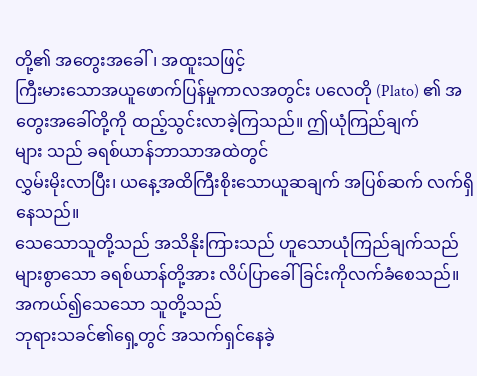တို့၏ အတွေးအခေါ်၊ အထူးသဖြင့်
ကြီးမားသောအယူဖောက်ပြန်မှုကာလအတွင်း ပလေတို (Plato) ၏ အတွေးအခေါ်တို့ကို ထည့်သွင်းလာခဲ့ကြသည်။ ဤယုံကြည်ချက်
များ သည် ခရစ်ယာန်ဘာသာအထဲတွင်
လွှမ်းမိုးလာပြီး၊ ယနေ့အထိကြီးစိုးသောယူဆချက် အပြစ်ဆက် လက်ရှိနေသည်။
သေသောသူတို့သည် အသိနိုးကြားသည် ဟူသောယုံကြည်ချက်သည်
များစွာသော ခရစ်ယာန်တို့အား လိပ်ပြာခေါ် ခြင်းကိုလက်ခံစေသည်။ အကယ်၍သေသော သူတို့သည်
ဘုရားသခင်၏ရှေ့တွင် အသက်ရှင်နေခဲ့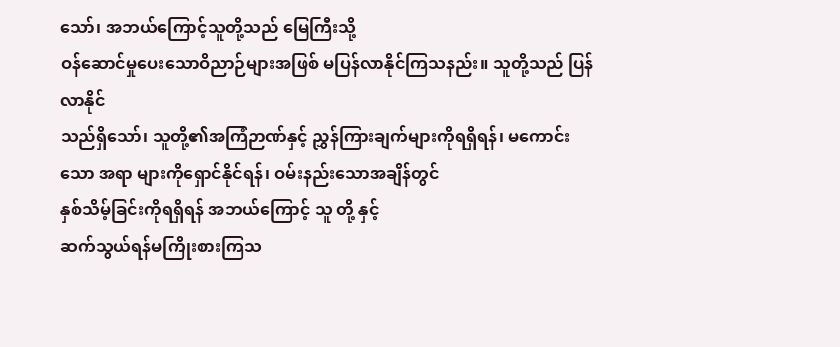သော်၊ အဘယ်ကြောင့်သူတို့သည် မြေကြီးသို့
ဝန်ဆောင်မှုပေးသောဝိညာဉ်များအဖြစ် မပြန်လာနိုင်ကြသနည်း။ သူတို့သည် ပြန်လာနိုင်
သည်ရှိသော်၊ သူတို့၏အကြံဉာဏ်နှင့် ညွှန်ကြားချက်များကိုရရှိရန်၊ မကောင်းသော အရာ များကိုရှောင်နိုင်ရန်၊ ဝမ်းနည်းသောအချိန်တွင်
နှစ်သိမ့်ခြင်းကိုရရှိရန် အဘယ်ကြောင့် သူ တို့ နှင့်
ဆက်သွယ်ရန်မကြိုးစားကြသ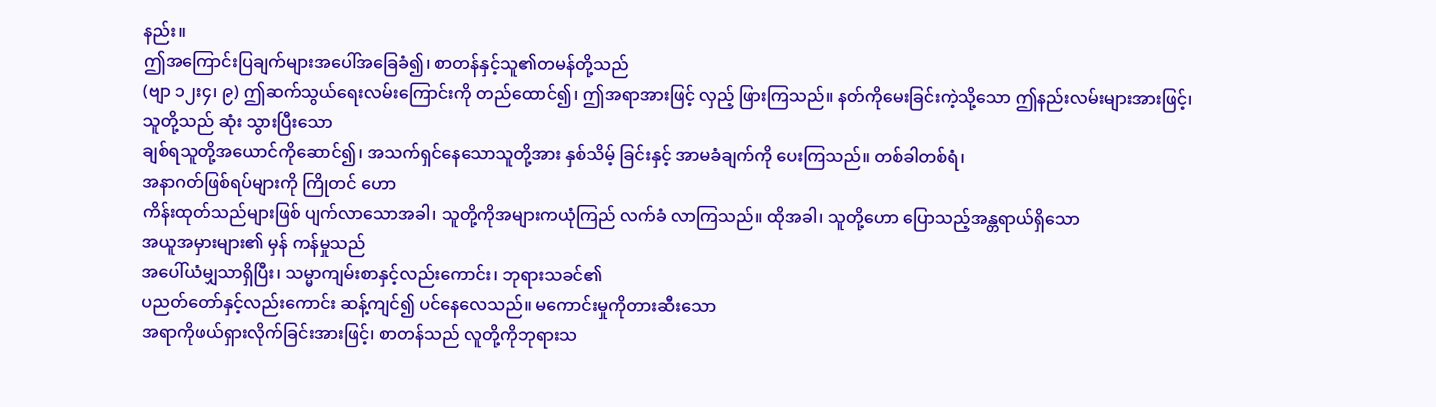နည်း။
ဤအကြောင်းပြချက်များအပေါ်အခြေခံ၍၊ စာတန်နှင့်သူ၏တမန်တို့သည်
(ဗျာ ၁၂း၄၊ ၉) ဤဆက်သွယ်ရေးလမ်းကြောင်းကို တည်ထောင်၍၊ ဤအရာအားဖြင့် လှည့် ဖြားကြသည်။ နတ်ကိုမေးခြင်းကဲ့သို့သော ဤနည်းလမ်းများအားဖြင့်၊
သူတို့သည် ဆုံး သွားပြီးသော
ချစ်ရသူတို့အယောင်ကိုဆောင်၍၊ အသက်ရှင်နေသောသူတို့အား နှစ်သိမ့် ခြင်းနှင့် အာမခံချက်ကို ပေးကြသည်။ တစ်ခါတစ်ရံ၊
အနာဂတ်ဖြစ်ရပ်များကို ကြိုတင် ဟော
ကိန်းထုတ်သည်များဖြစ် ပျက်လာသောအခါ၊ သူတို့ကိုအများကယုံကြည် လက်ခံ လာကြသည်။ ထိုအခါ၊ သူတို့ဟော ပြောသည့်အန္တရာယ်ရှိသော
အယူအမှားများ၏ မှန် ကန်မှုသည်
အပေါ်ယံမျှသာရှိပြီး၊ သမ္မာကျမ်းစာနှင့်လည်းကောင်း၊ ဘုရားသခင်၏
ပညတ်တော်နှင့်လည်းကောင်း ဆန့်ကျင်၍ ပင်နေလေသည်။ မကောင်းမှုကိုတားဆီးသော
အရာကိုဖယ်ရှားလိုက်ခြင်းအားဖြင့်၊ စာတန်သည် လူတို့ကိုဘုရားသ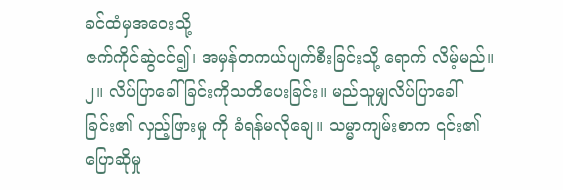ခင်ထံမှအဝေးသို့
ဇက်ကိုင်ဆွဲငင်၍၊ အမှန်တကယ်ပျက်စီးခြင်းသို့ ရောက် လိမ့်မည်။
၂။ လိပ်ပြာခေါ်ခြင်းကိုသတိပေးခြင်း။ မည်သူမျှလိပ်ပြာခေါ် ခြင်း၏ လှည့်ဖြားမှု ကို ခံရန်မလိုချေ။ သမ္မာကျမ်းစာက ၎င်း၏ပြောဆိုမှု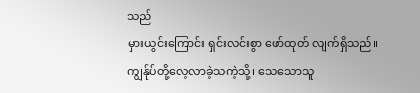သည်
မှားယွင်းကြောင်း ရှင်းလင်းစွာ ဖော်ထုတ် လျက်ရှိသည်။
ကျွန်ုပ်တို့လေ့လာခဲ့သကဲ့သို့၊ သေသောသူ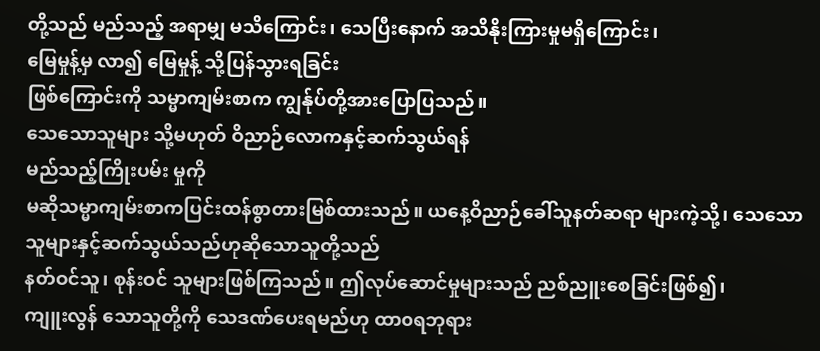တို့သည် မည်သည့် အရာမျှ မသိကြောင်း၊ သေပြီးနောက် အသိနိုးကြားမှုမရှိကြောင်း၊
မြေမှုန့်မှ လာ၍ မြေမှုန့် သို့ပြန်သွားရခြင်း
ဖြစ်ကြောင်းကို သမ္မာကျမ်းစာက ကျွန်ုပ်တို့အားပြောပြသည်။
သေသောသူများ သို့မဟုတ် ဝိညာဉ်လောကနှင့်ဆက်သွယ်ရန်
မည်သည့်ကြိုးပမ်း မှုကို
မဆိုသမ္မာကျမ်းစာကပြင်းထန်စွာတားမြစ်ထားသည်။ ယနေ့ဝိညာဉ်ခေါ်သူနတ်ဆရာ များကဲ့သို့၊ သေသောသူများနှင့်ဆက်သွယ်သည်ဟုဆိုသောသူတို့သည်
နတ်ဝင်သူ၊ စုန်းဝင် သူများဖြစ်ကြသည်။ ဤလုပ်ဆောင်မှုများသည် ညစ်ညူးစေခြင်းဖြစ်၍၊
ကျူးလွန် သောသူတို့ကို သေဒဏ်ပေးရမည်ဟု ထာ၀ရဘုရား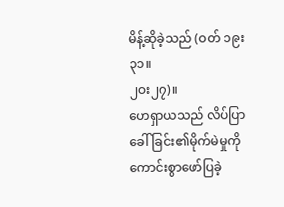မိန့်ဆိုခဲ့သည် (ဝတ် ၁၉း၃၁။
၂ဝး၂၇)။
ဟေရှာယသည် လိပ်ပြာခေါ် ခြင်း၏မိုက်မဲမှုကို
ကောင်းစွာဖော်ပြခဲ့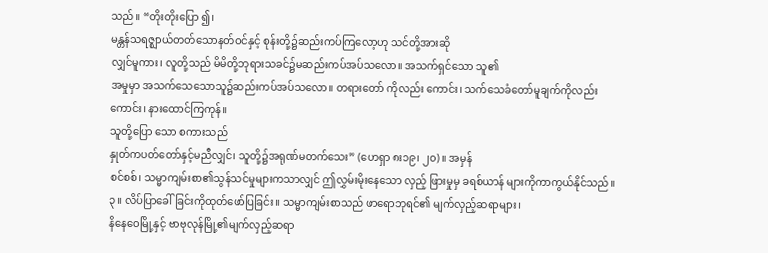သည်။ “တိုးတိုးပြော ၍၊
မန္တန်သရဇ္ဈာယ်တတ်သောနတ်ဝင်နှင့် စုန်းတို့၌ဆည်းကပ်ကြလော့ဟု သင်တို့အားဆို
လျှင်မူကား၊ လူတို့သည် မိမိတို့ဘုရားသခင်၌မဆည်းကပ်အပ်သလော။ အသက်ရှင်သော သူ၏
အမှုမှာ အသက်သေသောသူ၌ဆည်းကပ်အပ်သလော။ တရားတော် ကိုလည်း ကောင်း၊ သက်သေခံတော်မူချက်ကိုလည်းကောင်း၊ နားထောင်ကြကုန်။
သူတို့ပြော သော စကားသည်
နှုတ်ကပတ်တော်နှင့်မညီလျှင်၊ သူတို့၌အရုဏ်မတက်သေး” (ဟေရှာ ၈း၁၉၊ ၂၀)။ အမှန်
စင်စစ်၊ သမ္မာကျမ်းစာ၏သွန်သင်မှုများကသာလျှင် ဤလွှမ်းမိုးနေသော လှည့် ဖြားမှုမှ ခရစ်ယာန် များကိုကာကွယ်နိုင်သည်။
၃။ လိပ်ပြာခေါ်ခြင်းကိုထုတ်ဖော်ပြခြင်း။ သမ္မာကျမ်းစာသည် ဖာရောဘုရင်၏ မျက်လှည့်ဆရာများ၊
နိနေဝေမြို့နှင့် ဗာဗုလုန်မြို့၏မျက်လှည့်ဆရာ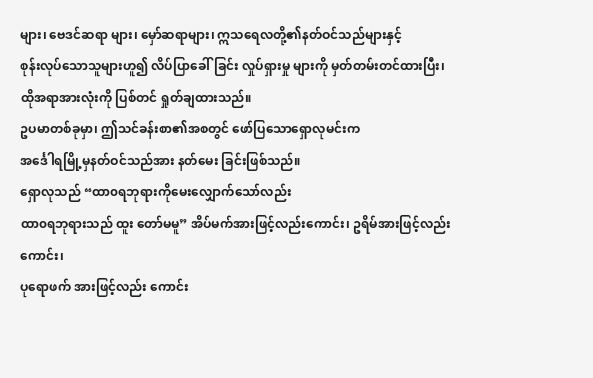များ၊ ဗေဒင်ဆရာ များ၊ မှော်ဆရာများ၊ ဣသရေလတို့၏နတ်ဝင်သည်များနှင့်
စုန်းလုပ်သောသူများဟူ၍ လိပ်ပြာခေါ်ခြင်း လှုပ်ရှားမှု များကို မှတ်တမ်းတင်ထားပြီး၊
ထိုအရာအားလုံးကို ပြစ်တင် ရှုတ်ချထားသည်။
ဥပမာတစ်ခုမှာ၊ ဤသင်ခန်းစာ၏အစတွင် ဖော်ပြသောရှောလုမင်းက
အင်္ဒေါရမြို့မှနတ်ဝင်သည်အား နတ်မေး ခြင်းဖြစ်သည်။
ရှောလုသည် “ထာ၀ရဘုရားကိုမေးလျှောက်သော်လည်း
ထာ၀ရဘုရားသည် ထူး တော်မမူ” အိပ်မက်အားဖြင့်လည်းကောင်း၊ ဥရိမ်အားဖြင့်လည်းကောင်း၊
ပုရောဖက် အားဖြင့်လည်း ကောင်း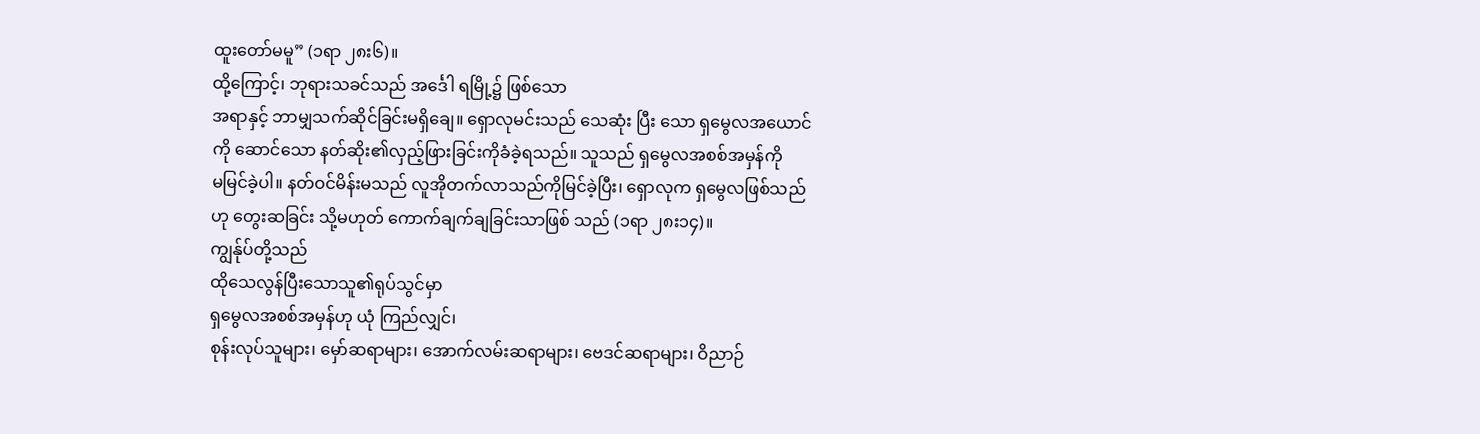ထူးတော်မမူ” (၁ရာ ၂၈း၆)။
ထို့ကြောင့်၊ ဘုရားသခင်သည် အင်္ဒေါ ရမြို့၌ ဖြစ်သော
အရာနှင့် ဘာမျှသက်ဆိုင်ခြင်းမရှိချေ။ ရှောလုမင်းသည် သေဆုံး ပြီး သော ရှမွေလအယောင်
ကို ဆောင်သော နတ်ဆိုး၏လှည့်ဖြားခြင်းကိုခံခဲ့ရသည်။ သူသည် ရှမွေလအစစ်အမှန်ကို
မမြင်ခဲ့ပါ။ နတ်ဝင်မိန်းမသည် လူအိုတက်လာသည်ကိုမြင်ခဲ့ပြီး၊ ရှောလုက ရှမွေလဖြစ်သည်
ဟု တွေးဆခြင်း သို့မဟုတ် ကောက်ချက်ချခြင်းသာဖြစ် သည် (၁ရာ ၂၈း၁၄)။
ကျွန်ုပ်တို့သည်
ထိုသေလွန်ပြီးသောသူ၏ရုပ်သွင်မှာ
ရှမွေလအစစ်အမှန်ဟု ယုံ ကြည်လျှင်၊
စုန်းလုပ်သူများ၊ မှော်ဆရာများ၊ အောက်လမ်းဆရာများ၊ ဗေဒင်ဆရာများ၊ ဝိညာဉ်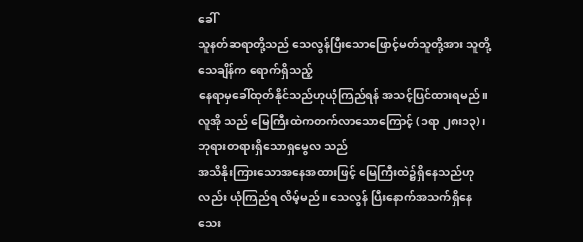ခေါ်
သူနတ်ဆရာတို့သည် သေလွန်ပြီးသောဖြောင့်မတ်သူတို့အား သူတို့သေချိန်က ရောက်ရှိသည့်
နေရာမှခေါ်ထုတ်နိုင်သည်ဟုယုံကြည်ရန် အသင့်ပြင်ထားရမည်။ လူအို သည် မြေကြီးထဲကတက်လာသောကြောင့် (၁ရာ ၂၈း၁၃)၊
ဘုရားတရားရှိသောရှမွေလ သည်
အသိနိုးကြားသောအနေအထားဖြင့် မြေကြီးထဲ၌ရှိနေသည်ဟုလည်း ယုံကြည်ရ လိမ့်မည်။ သေလွန် ပြီးနောက်အသက်ရှိနေသေး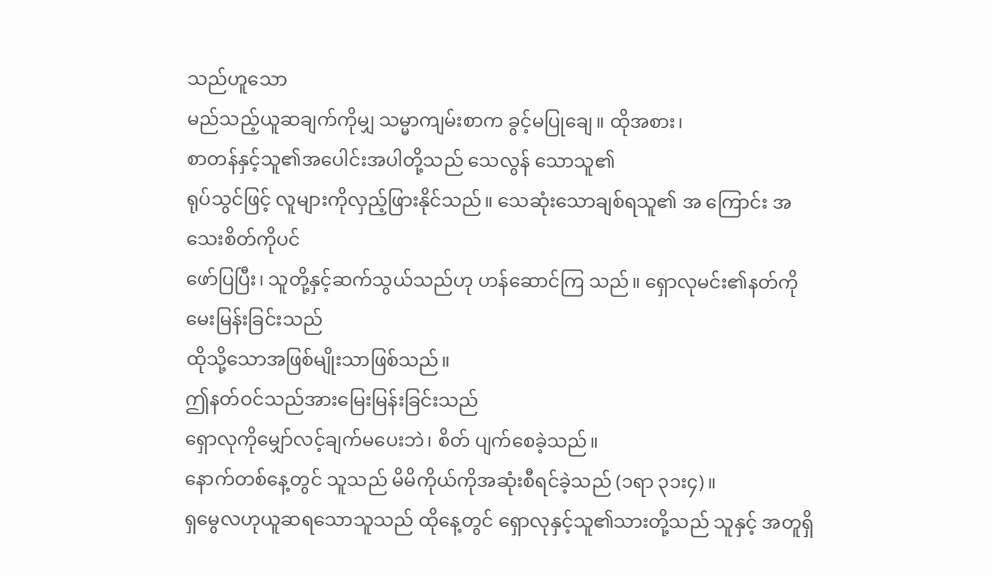သည်ဟူသော
မည်သည့်ယူဆချက်ကိုမျှ သမ္မာကျမ်းစာက ခွင့်မပြုချေ။ ထိုအစား၊
စာတန်နှင့်သူ၏အပေါင်းအပါတို့သည် သေလွန် သောသူ၏
ရုပ်သွင်ဖြင့် လူများကိုလှည့်ဖြားနိုင်သည်။ သေဆုံးသောချစ်ရသူ၏ အ ကြောင်း အသေးစိတ်ကိုပင်
ဖော်ပြပြီး၊ သူတို့နှင့်ဆက်သွယ်သည်ဟု ဟန်ဆောင်ကြ သည်။ ရှောလုမင်း၏နတ်ကို မေးမြန်းခြင်းသည်
ထိုသို့သောအဖြစ်မျိုးသာဖြစ်သည်။
ဤနတ်ဝင်သည်အားမြေးမြန်းခြင်းသည်
ရှောလုကိုမျှော်လင့်ချက်မပေးဘဲ၊ စိတ် ပျက်စေခဲ့သည်။
နောက်တစ်နေ့တွင် သူသည် မိမိကိုယ်ကိုအဆုံးစီရင်ခဲ့သည် (၁ရာ ၃၁း၄)။
ရှမွေလဟုယူဆရသောသူသည် ထိုနေ့တွင် ရှောလုနှင့်သူ၏သားတို့သည် သူနှင့် အတူရှိ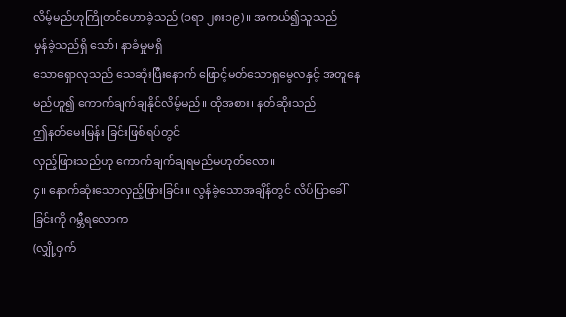လိမ့်မည်ဟုကြိုတင်ဟောခဲ့သည် (၁ရာ ၂၈း၁၉)။ အကယ်၍သူသည်
မှန်ခဲ့သည်ရှိ သော်၊ နာခံမှုမရှိ
သောရှောလုသည် သေဆုံးပြီးနောက် ဖြောင့်မတ်သောရှမွေလနှင့် အတူနေမည်ဟူ၍ ကောက်ချက်ချနိုင်လိမ့်မည်။ ထိုအစား၊ နတ်ဆိုးသည်
ဤနတ်မေးမြန်း ခြင်းဖြစ်ရပ်တွင်
လှည့်ဖြားသည်ဟု ကောက်ချက်ချရမည်မဟုတ်လော။
၄။ နောက်ဆုံးသောလှည့်ဖြားခြင်း။ လွန်ခဲ့သောအချိန်တွင် လိပ်ပြာခေါ် ခြင်းကို ဂမ္ဘီရလောက
(လျှို့ဝှက်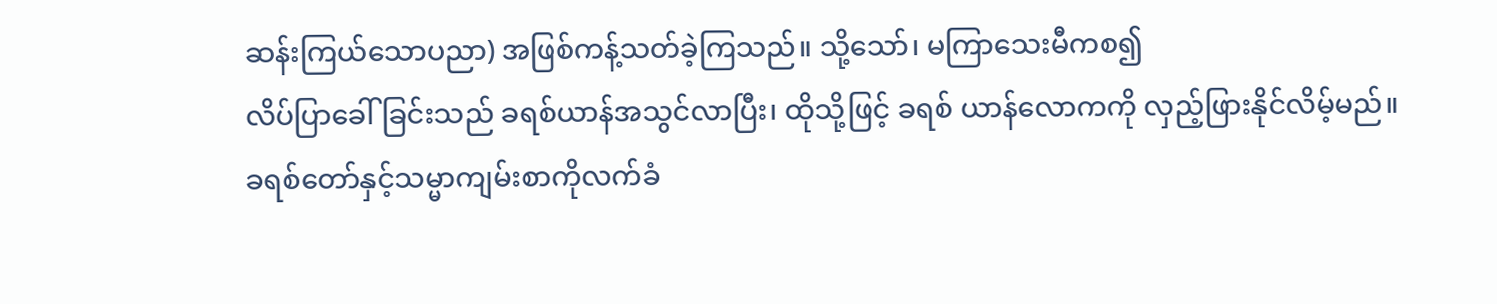ဆန်းကြယ်သောပညာ) အဖြစ်ကန့်သတ်ခဲ့ကြသည်။ သို့သော်၊ မကြာသေးမီကစ၍
လိပ်ပြာခေါ် ခြင်းသည် ခရစ်ယာန်အသွင်လာပြီး၊ ထိုသို့ဖြင့် ခရစ် ယာန်လောကကို လှည့်ဖြားနိုင်လိမ့်မည်။
ခရစ်တော်နှင့်သမ္မာကျမ်းစာကိုလက်ခံ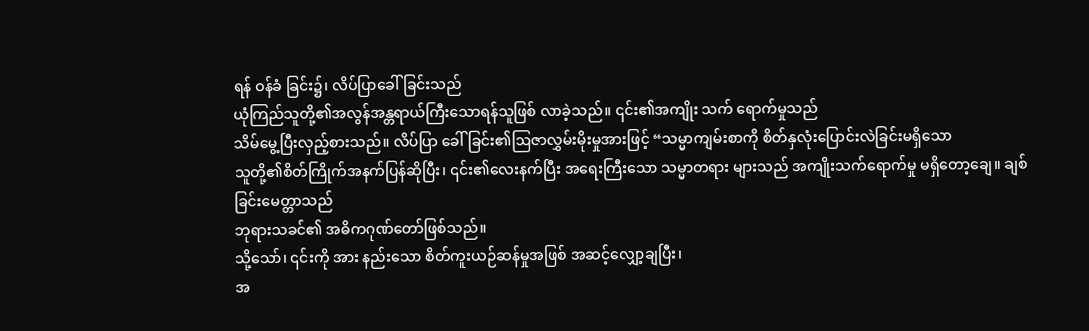ရန် ဝန်ခံ ခြင်း၌၊ လိပ်ပြာခေါ်ခြင်းသည်
ယုံကြည်သူတို့၏အလွန်အန္တရာယ်ကြီးသောရန်သူဖြစ် လာခဲ့သည်။ ၎င်း၏အကျိုး သက် ရောက်မှုသည်
သိမ်မွေ့ပြီးလှည့်စားသည်။ လိပ်ပြာ ခေါ်ခြင်း၏ဩဇာလွှမ်းမိုးမှုအားဖြင့် “သမ္မာကျမ်းစာကို စိတ်နှလုံးပြောင်းလဲခြင်းမရှိသော
သူတို့၏စိတ်ကြိုက်အနက်ပြန်ဆိုပြီး၊ ၎င်း၏လေးနက်ပြီး အရေးကြီးသော သမ္မာတရား များသည် အကျိုးသက်ရောက်မှု မရှိတော့ချေ။ ချစ်ခြင်းမေတ္တာသည်
ဘုရားသခင်၏ အဓိကဂုဏ်တော်ဖြစ်သည်။
သို့သော်၊ ၎င်းကို အား နည်းသော စိတ်ကူးယဉ်ဆန်မှုအဖြစ် အဆင့်လျှော့ချပြီး၊
အ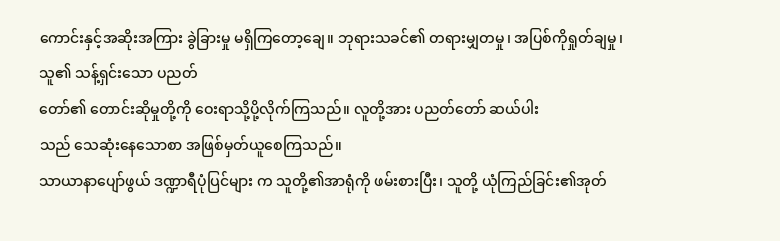ကောင်းနှင့်အဆိုးအကြား ခွဲခြားမှု မရှိကြတော့ချေ။ ဘုရားသခင်၏ တရားမျှတမှု၊ အပြစ်ကိုရှုတ်ချမှု၊ သူ၏ သန့်ရှင်းသော ပညတ်
တော်၏ တောင်းဆိုမှုတို့ကို ဝေးရာသို့ပို့လိုက်ကြသည်။ လူတို့အား ပညတ်တော် ဆယ်ပါး
သည် သေဆုံးနေသောစာ အဖြစ်မှတ်ယူစေကြသည်။
သာယာနာပျော်ဖွယ် ဒဏ္ဍာရီပုံပြင်များ က သူတို့၏အာရုံကို ဖမ်းစားပြီး၊ သူတို့ ယုံကြည်ခြင်း၏အုတ်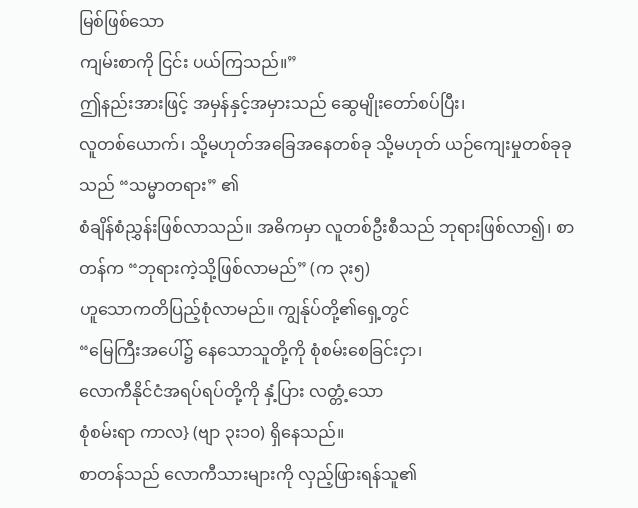မြစ်ဖြစ်သော
ကျမ်းစာကို ငြင်း ပယ်ကြသည်။”
ဤနည်းအားဖြင့် အမှန်နှင့်အမှားသည် ဆွေမျိုးတော်စပ်ပြီး၊
လူတစ်ယောက်၊ သို့မဟုတ်အခြေအနေတစ်ခု သို့မဟုတ် ယဉ်ကျေးမှုတစ်ခုခုသည် “သမ္မာတရား” ၏
စံချိန်စံညွှန်းဖြစ်လာသည်။ အဓိကမှာ လူတစ်ဦးစီသည် ဘုရားဖြစ်လာ၍၊ စာတန်က “ဘုရားကဲ့သို့ဖြစ်လာမည်” (က ၃း၅)
ဟူသောကတိပြည့်စုံလာမည်။ ကျွန်ုပ်တို့၏ရှေ့တွင်
“မြေကြီးအပေါ်၌ နေသောသူတို့ကို စုံစမ်းစေခြင်းငှာ၊
လောကီနိုင်ငံအရပ်ရပ်တို့ကို နှံ့ပြား လတ္တံ့သော
စုံစမ်းရာ ကာလ} (ဗျာ ၃း၁၀) ရှိနေသည်။
စာတန်သည် လောကီသားများကို လှည့်ဖြားရန်သူ၏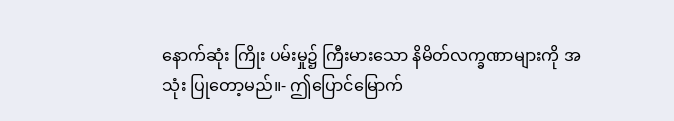နောက်ဆုံး ကြိုး ပမ်းမှု၌ ကြီးမားသော နိမိတ်လက္ခဏာများကို အသုံး ပြုတော့မည်။- ဤပြောင်မြောက်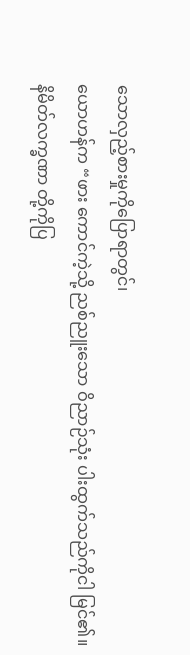သောလှည့်စားမှုကိုပြောရာတွင်၊
ယောဟန်က “ဖား ကောင်ကဲ့သို့ ညစ်ညူးသော ဝိညာဉ်သုံး ပါးထွက်သည်ကိုငါ မြင်၏။
နိမိတ်လက္ခဏာ တို့ကိုပြ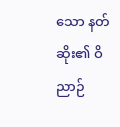သော နတ်ဆိုး၏ ဝိညာဉ်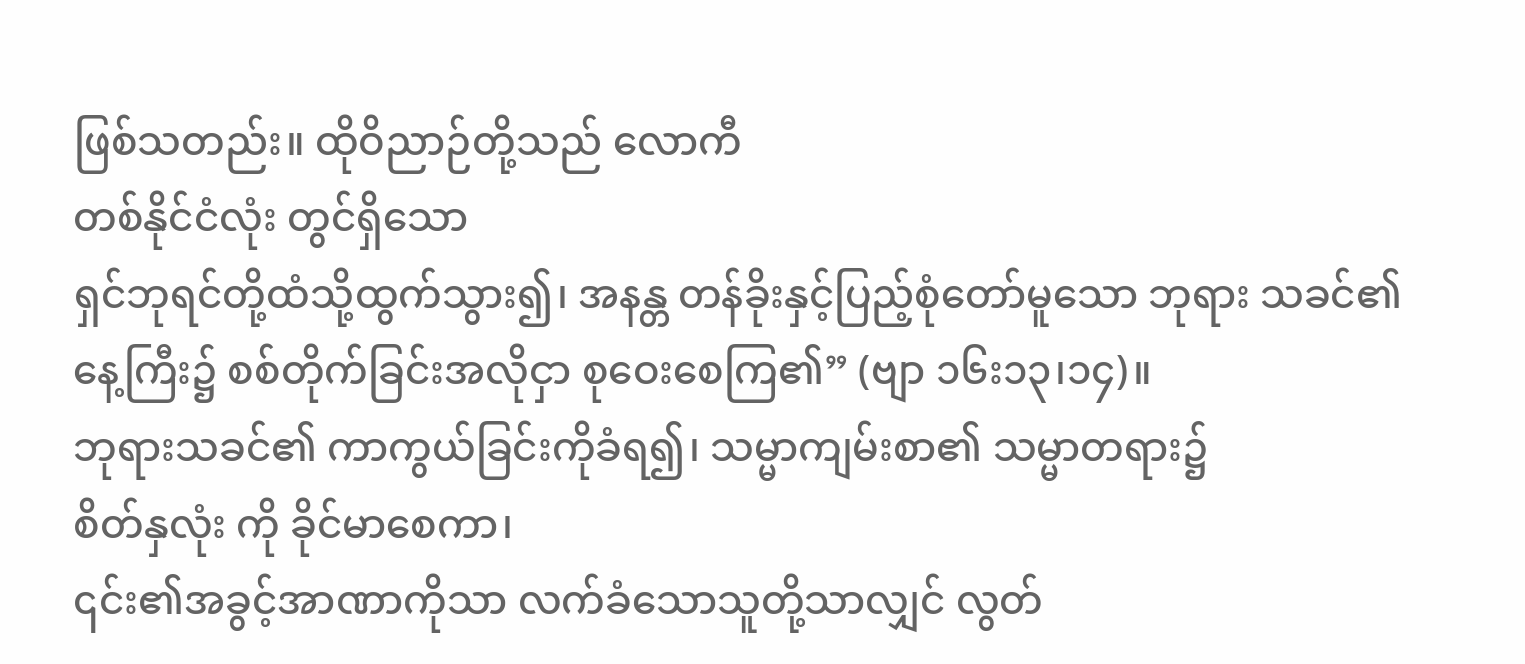ဖြစ်သတည်း။ ထိုဝိညာဉ်တို့သည် လောကီ
တစ်နိုင်ငံလုံး တွင်ရှိသော
ရှင်ဘုရင်တို့ထံသို့ထွက်သွား၍၊ အနန္တ တန်ခိုးနှင့်ပြည့်စုံတော်မူသော ဘုရား သခင်၏နေ့ကြီး၌ စစ်တိုက်ခြင်းအလိုငှာ စုဝေးစေကြ၏” (ဗျာ ၁၆း၁၃၊၁၄)။
ဘုရားသခင်၏ ကာကွယ်ခြင်းကိုခံရ၍၊ သမ္မာကျမ်းစာ၏ သမ္မာတရား၌
စိတ်နှလုံး ကို ခိုင်မာစေကာ၊
၎င်း၏အခွင့်အာဏာကိုသာ လက်ခံသောသူတို့သာလျှင် လွတ်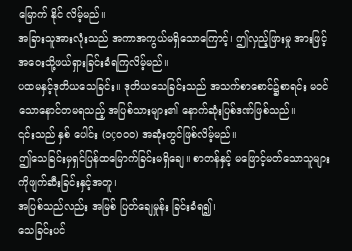မြောက် နိုင် လိမ့်မည်။
အခြားသူအားလုံးသည် အကာအကွယ်မရှိသောကြောင့်၊ ဤလှည့်ဖြားမှု အားဖြင့်
အဝေးသို့ဖယ်ရှားခြင်းခံရကြလိမ့်မည်။
ပထမနှင့်ဒုတိယသေခြင်း။ ဒုတိယသေခြင်းသည် အသက်စာစောင်၌စာရင်း မဝင် သောနောင်တမရသည့် အပြစ်သားများ၏ နောက်ဆုံးပြစ်ဒဏ်ဖြစ်သည်။
၎င်းသည် နှစ် ပေါင်း (၁ç၀၀၀) အဆုံးတွင်ဖြစ်လိမ့်မည်။
ဤသေခြင်းမှရှင်ပြန်ထမြောက်ခြင်းမရှိချေ။ စာတန်နှင့် မဖြောင့်မတ်သောသူများကိုဖျက်ဆီးခြင်းနှင့်အတူ၊
အပြစ်သည်လည်း အမြစ် ပြတ်ချေမှုန်း ခြင်းခံရ၍၊
သေခြင်းပင်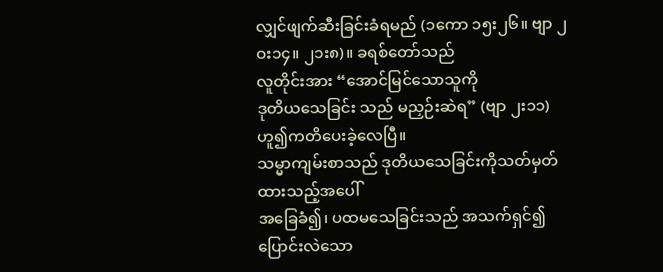လျှင်ဖျက်ဆီးခြင်းခံရမည် (၁ကော ၁၅း၂၆။ ဗျာ ၂ဝး၁၄။ ၂၁း၈)။ ခရစ်တော်သည်
လူတိုင်းအား “အောင်မြင်သောသူကို
ဒုတိယသေခြင်း သည် မညှဉ်းဆဲရ” (ဗျာ ၂း၁၁)
ဟူ၍ကတိပေးခဲ့လေပြီ။
သမ္မာကျမ်းစာသည် ဒုတိယသေခြင်းကိုသတ်မှတ်ထားသည့်အပေါ်
အခြေခံ၍၊ ပထမသေခြင်းသည် အသက်ရှင်၍ ပြောင်းလဲသော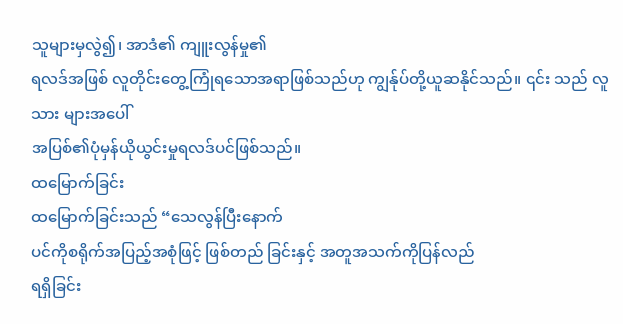သူများမှလွဲ၍၊ အာဒံ၏ ကျူးလွန်မှု၏
ရလဒ်အဖြစ် လူတိုင်းတွေ့ကြုံရသောအရာဖြစ်သည်ဟု ကျွန်ုပ်တို့ယူဆနိုင်သည်။ ၎င်း သည် လူသား များအပေါ်
အပြစ်၏ပုံမှန်ယိုယွင်းမှုရလဒ်ပင်ဖြစ်သည်။
ထမြောက်ခြင်း
ထမြောက်ခြင်းသည် “သေလွန်ပြီးနောက်
ပင်ကိုစရိုက်အပြည့်အစုံဖြင့် ဖြစ်တည် ခြင်းနှင့် အတူအသက်ကိုပြန်လည်
ရရှိခြင်း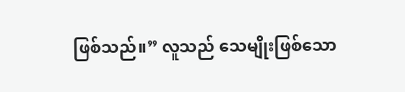ဖြစ်သည်။” လူသည် သေမျိုးဖြစ်သော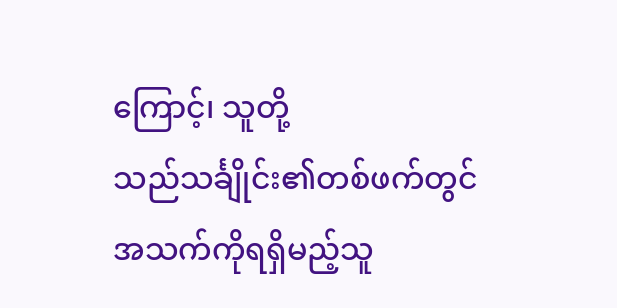ကြောင့်၊ သူတို့
သည်သင်္ချိုင်း၏တစ်ဖက်တွင် အသက်ကိုရရှိမည့်သူ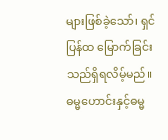များဖြစ်ခဲ့သော်၊ ရှင်ပြန်ထ မြောက်ခြင်း သည်ရှိရလိမ့်မည်။
ဓမ္မဟောင်းနှင့်ဓမ္မ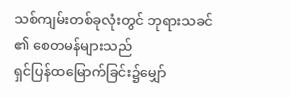သစ်ကျမ်းတစ်ခုလုံးတွင် ဘုရားသခင် ၏ စေတမန်များသည်
ရှင်ပြန်ထမြောက်ခြင်း၌မျှော်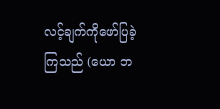လင့်ချက်ကိုဖော်ပြခဲ့ကြသည် (ယော ဘ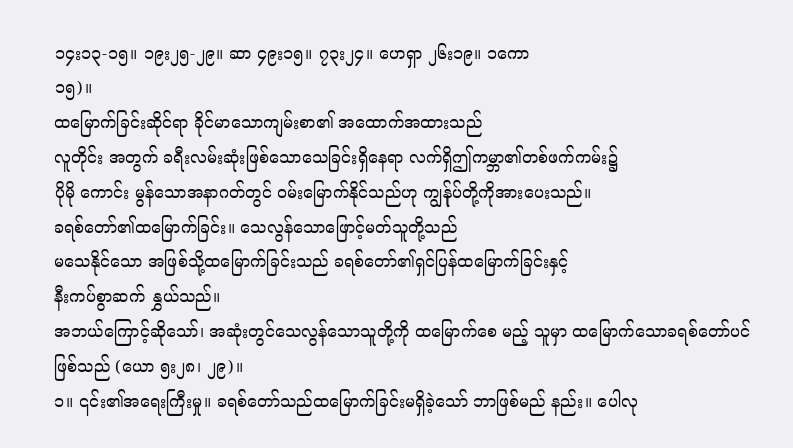၁၄း၁၃-၁၅။ ၁၉း၂၅-၂၉။ ဆာ ၄၉း၁၅။ ၇၃း၂၄။ ဟေရှာ ၂၆း၁၉။ ၁ကော
၁၅)။
ထမြောက်ခြင်းဆိုင်ရာ ခိုင်မာသောကျမ်းစာ၏ အထောက်အထားသည်
လူတိုင်း အတွက် ခရီးလမ်းဆုံးဖြစ်သောသေခြင်းရှိနေရာ လက်ရှိဤကမ္ဘာ၏တစ်ဖက်ကမ်း၌
ပိုမို ကောင်း မွန်သောအနာဂတ်တွင် ဝမ်းမြောက်နိုင်သည်ဟု ကျွန်ုပ်တို့ကိုအားပေးသည်။
ခရစ်တော်၏ထမြောက်ခြင်း။ သေလွန်သောဖြောင့်မတ်သူတို့သည်
မသေနိုင်သော အဖြစ်သို့ထမြောက်ခြင်းသည် ခရစ်တော်၏ရှင်ပြန်ထမြောက်ခြင်းနှင့်
နီးကပ်စွာဆက် နွှယ်သည်။
အဘယ်ကြောင့်ဆိုသော်၊ အဆုံးတွင်သေလွန်သောသူတို့ကို ထမြောက်စေ မည့် သူမှာ ထမြောက်သောခရစ်တော်ပင်ဖြစ်သည် (ယော ၅း၂၈၊ ၂၉)။
၁။ ၎င်း၏အရေးကြီးမှု။ ခရစ်တော်သည်ထမြောက်ခြင်းမရှိခဲ့သော် ဘာဖြစ်မည် နည်း။ ပေါလု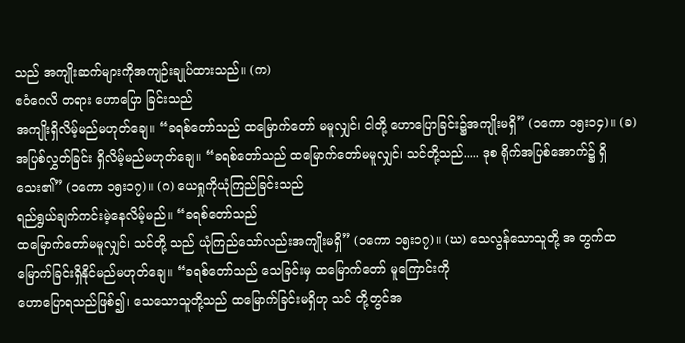သည် အကျိုးဆက်များကိုအကျဉ်းချုပ်ထားသည်။ (က)
ဧဝံဂေလိ တရား ဟောပြော ခြင်းသည်
အကျိုးရှိလိမ့်မည်မဟုတ်ချေ။ “ခရစ်တော်သည် ထမြောက်တော် မမူလျှင်၊ ငါတို့ ဟောပြောခြင်း၌အကျိုးမရှိ” (၁ကော ၁၅း၁၄)။ (ခ) အပြစ်လွှတ်ခြင်း ရှိလိမ့်မည်မဟုတ်ချေ။ “ခရစ်တော်သည် ထမြောက်တော်မမူလျှင်၊ သင်တို့သည်..... ဒုစ ရိုက်အပြစ်အောက်၌ ရှိသေး၏” (၁ကော ၁၅း၁၇)။ (ဂ) ယေရှုကိုယုံကြည်ခြင်းသည်
ရည်ရွယ်ချက်ကင်းမဲ့နေလိမ့်မည်။ “ခရစ်တော်သည်
ထမြောက်တော်မမူလျှင်၊ သင်တို့ သည် ယုံကြည်သော်လည်းအကျိုးမရှိ” (၁ကော ၁၅း၁၇)။ (ဃ) သေလွန်သောသူတို့ အ တွက်ထမြောက်ခြင်းရှိနိုင်မည်မဟုတ်ချေ။ “ခရစ်တော်သည် သေခြင်းမှ ထမြောက်တော် မူကြောင်းကို
ဟောပြောရသည်ဖြစ်၍၊ သေသောသူတို့သည် ထမြောက်ခြင်းမရှိဟု သင် တို့တွင်အ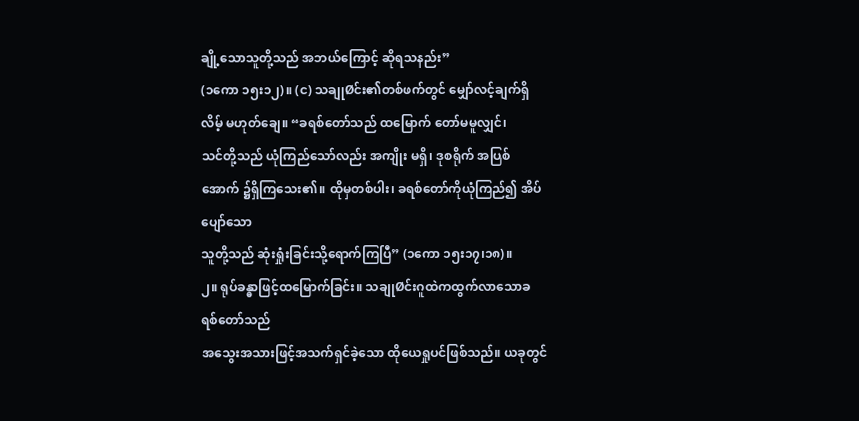ချို့သောသူတို့သည် အဘယ်ကြောင့် ဆိုရသနည်း”
(၁ကော ၁၅း၁၂)။ (င) သချုØင်း၏တစ်ဖက်တွင် မျှော်လင့်ချက်ရှိလိမ့် မဟုတ်ချေ။ “ခရစ်တော်သည် ထမြောက် တော်မမူလျှင်၊
သင်တို့သည် ယုံကြည်သော်လည်း အကျိုး မရှိ၊ ဒုစရိုက် အပြစ်အောက် ၌ရှိကြသေး၏။ ထိုမှတစ်ပါး၊ ခရစ်တော်ကိုယုံကြည်၍ အိပ်ပျော်သော
သူတို့သည် ဆုံးရှုံးခြင်းသို့ရောက်ကြပြီ” (၁ကော ၁၅း၁၇၊၁၈)။
၂။ ရုပ်ခန္ဓာဖြင့်ထမြောက်ခြင်း။ သချုØင်းဂူထဲကထွက်လာသောခရစ်တော်သည်
အသွေးအသားဖြင့်အသက်ရှင်ခဲ့သော ထိုယေရှုပင်ဖြစ်သည်။ ယခုတွင်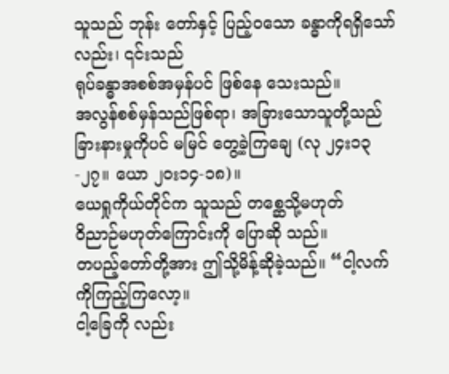သူသည် ဘုန်း တော်နှင့် ပြည့်၀သော ခန္ဓာကိုရရှိသော်လည်း၊ ၎င်းသည်
ရုပ်ခန္ဓာအစစ်အမှန်ပင် ဖြစ်နေ သေးသည်။
အလွန်စစ်မှန်သည်ဖြစ်ရာ၊ အခြားသောသူတို့သည် ခြားနားမှုကိုပင် မမြင် တွေ့ခဲ့ကြချေ (လု ၂၄း၁၃-၂၇။ ယော ၂ဝး၁၄-၁၈)။
ယေရှုကိုယ်တိုင်က သူသည် တစ္ဆေသို့မဟုတ်
ဝိညာဉ်မဟုတ်ကြောင်းကို ပြောဆို သည်။
တပည့်တော်တို့အား ဤသို့မိန့်ဆိုခဲ့သည်။ “ငါ့လက်ကိုကြည့်ကြလော့။
ငါ့ခြေကို လည်း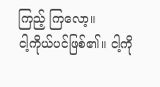ကြည့် ကြလော့။
ငါ့ကိုယ်ပင်ဖြစ်၏။ ငါ့ကို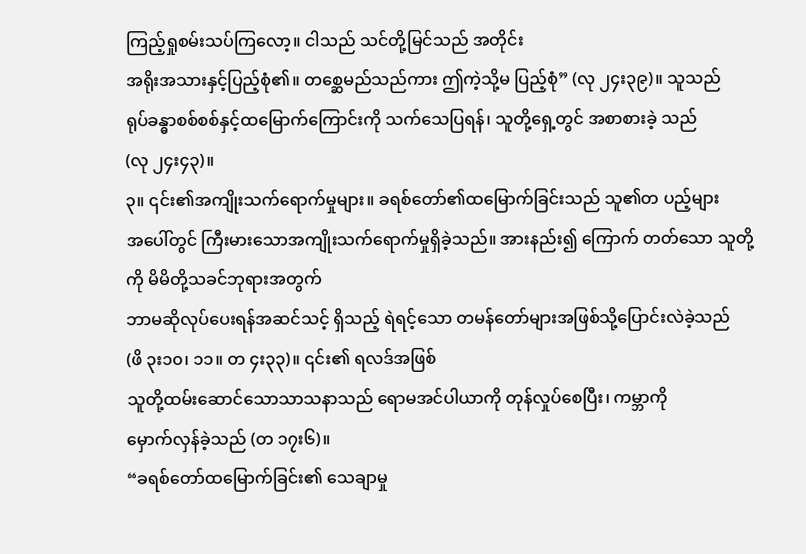ကြည့်ရှုစမ်းသပ်ကြလော့။ ငါသည် သင်တို့မြင်သည် အတိုင်း
အရိုးအသားနှင့်ပြည့်စုံ၏။ တစ္ဆေမည်သည်ကား ဤကဲ့သို့မ ပြည့်စုံ” (လု ၂၄း၃၉)။ သူသည်
ရုပ်ခန္ဓာစစ်စစ်နှင့်ထမြောက်ကြောင်းကို သက်သေပြရန်၊ သူတို့ရှေ့တွင် အစာစားခဲ့ သည်
(လု ၂၄း၄၃)။
၃။ ၎င်း၏အကျိုးသက်ရောက်မှုများ။ ခရစ်တော်၏ထမြောက်ခြင်းသည် သူ၏တ ပည့်များ
အပေါ်တွင် ကြီးမားသောအကျိုးသက်ရောက်မှုရှိခဲ့သည်။ အားနည်း၍ ကြောက် တတ်သော သူတို့ကို မိမိတို့သခင်ဘုရားအတွက်
ဘာမဆိုလုပ်ပေးရန်အဆင်သင့် ရှိသည့် ရဲရင့်သော တမန်တော်များအဖြစ်သို့ပြောင်းလဲခဲ့သည်
(ဖိ ၃း၁၀၊ ၁၁။ တ ၄း၃၃)။ ၎င်း၏ ရလဒ်အဖြစ်
သူတို့ထမ်းဆောင်သောသာသနာသည် ရောမအင်ပါယာကို တုန်လှုပ်စေပြီး၊ ကမ္ဘာကို
မှောက်လှန်ခဲ့သည် (တ ၁၇း၆)။
“ခရစ်တော်ထမြောက်ခြင်း၏ သေချာမှု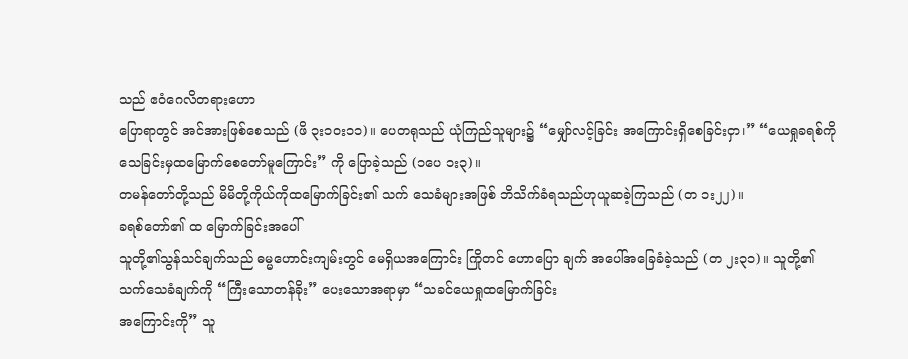သည် ဧဝံဂေလိတရားဟော
ပြောရာတွင် အင်အားဖြစ်စေသည် (ဖိ ၃း၁ဝး၁၁)။ ပေတရုသည် ယုံကြည်သူများ၌ “မျှော်လင့်ခြင်း အကြောင်းရှိစေခြင်းငှာ၊” “ယေရှုခရစ်ကိုသေခြင်းမှထမြောက်စေတော်မူကြောင်း” ကို ပြောခဲ့သည် (၁ပေ ၁း၃)။
တမန်တော်တို့သည် မိမိတို့ကိုယ်ကိုထမြောက်ခြင်း၏ သက် သေခံများအဖြစ် ဘိသိက်ခံရသည်ဟုယူဆခဲ့ကြသည် (တ ၁း၂၂)။
ခရစ်တော်၏ ထ မြောက်ခြင်းအပေါ်
သူတို့၏သွန်သင်ချက်သည် ဓမ္မဟောင်းကျမ်းတွင် မေရှိယအကြောင်း ကြိုတင် ဟောပြော ချက် အပေါ်အခြေခံခဲ့သည် (တ ၂း၃၁)။ သူတို့၏
သက်သေခံချက်ကို “ကြီးသောတန်ခိုး” ပေးသောအရာမှာ “သခင်ယေရှုထမြောက်ခြင်း
အကြောင်းကို” သူ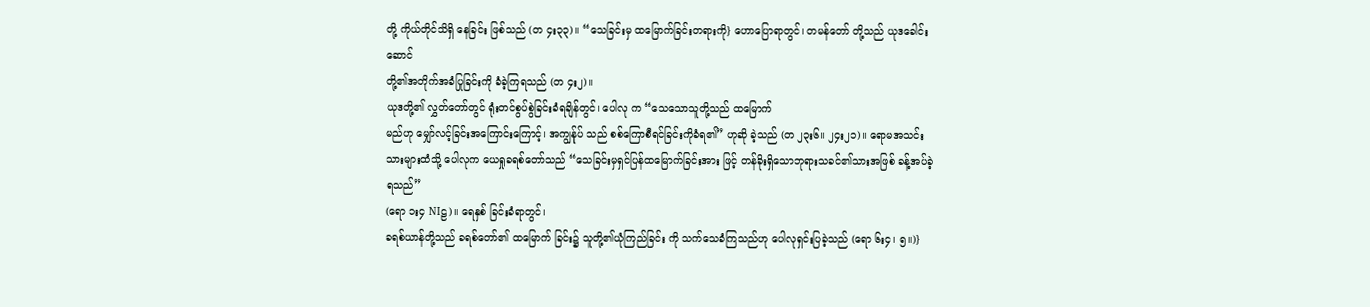တို့ ကိုယ်တိုင်သိရှိ နေခြင်း ဖြစ်သည် (တ ၄း၃၃)။ “သေခြင်းမှ ထမြောက်ခြင်းတရားကို} ဟောပြောရာတွင်၊ တမန်တော် တို့သည် ယုဒခေါင်းဆောင်
တို့၏အတိုက်အခံပြုခြင်းကို ခံခဲ့ကြရသည် (တ ၄း၂)။
ယုဒတို့၏ လွှတ်တော်တွင် ရုံးတင်စွပ်စွဲခြင်းခံရချိန်တွင်၊ ပေါလု က “သေသောသူတို့သည် ထမြောက်
မည်ဟု မျှော်လင့်ခြင်းအကြောင်းကြောင့်၊ အကျွန်ုပ် သည် စစ်ကြောစီရင်ခြင်းကိုခံရ၏” ဟုဆို ခဲ့သည် (တ ၂၃း၆။ ၂၄း၂၁)။ ရောမအသင်း သားများထံသို့ ပေါလုက ယေရှုခရစ်တော်သည် “သေခြင်းမှရှင်ပြန်ထမြောက်ခြင်းအား ဖြင့် တန်ခိုးရှိသောဘုရားသခင်၏သားအဖြစ် ခန့်အပ်ခဲ့ ရသည်”
(ရော ၁း၄ NIဠ)။ ရေနှစ် ခြင်းခံရာတွင်၊
ခရစ်ယာန်တို့သည် ခရစ်တော်၏ ထမြောက် ခြင်း၌ သူတို့၏ယုံကြည်ခြင်း ကို သက်သေခံကြသည်ဟု ပေါလုရှင်းပြခဲ့သည် (ရော ၆း၄၊ ၅။)}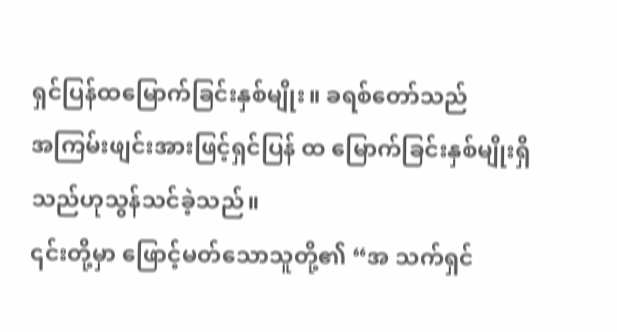ရှင်ပြန်ထမြောက်ခြင်းနှစ်မျိုး။ ခရစ်တော်သည်
အကြမ်းဖျင်းအားဖြင့်ရှင်ပြန် ထ မြောက်ခြင်းနှစ်မျိုးရှိသည်ဟုသွန်သင်ခဲ့သည်။
၎င်းတို့မှာ ဖြောင့်မတ်သောသူတို့၏ “အ သက်ရှင်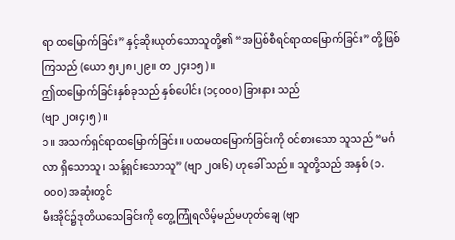ရာ ထမြောက်ခြင်း” နှင့်ဆိုးယုတ်သောသူတို့၏ “အပြစ်စီရင်ရာထမြောက်ခြင်း” တို့ဖြစ်ကြသည် (ယော ၅း၂၈၊၂၉။ တ ၂၄း၁၅)။
ဤထမြောက်ခြင်းနှစ်ခုသည် နှစ်ပေါင်း (၁ç၀၀၀) ခြားနား သည်
(ဗျာ ၂ဝး၄၊၅)။
၁။ အသက်ရှင်ရာထမြောက်ခြင်း။ ပထမထမြောက်ခြင်းကို ဝင်စားသော သူသည် “မင်္ဂလာ ရှိသောသူ၊ သန့်ရှင်းသောသူ” (ဗျာ ၂ဝး၆) ဟုခေါ် သည်။ သူတို့သည် အနှစ် (၁.၀၀၀) အဆုံးတွင်
မီးအိုင်၌ဒုတိယသေခြင်းကို တွေ့ကြုံရလိမ့်မည်မဟုတ်ချေ (ဗျာ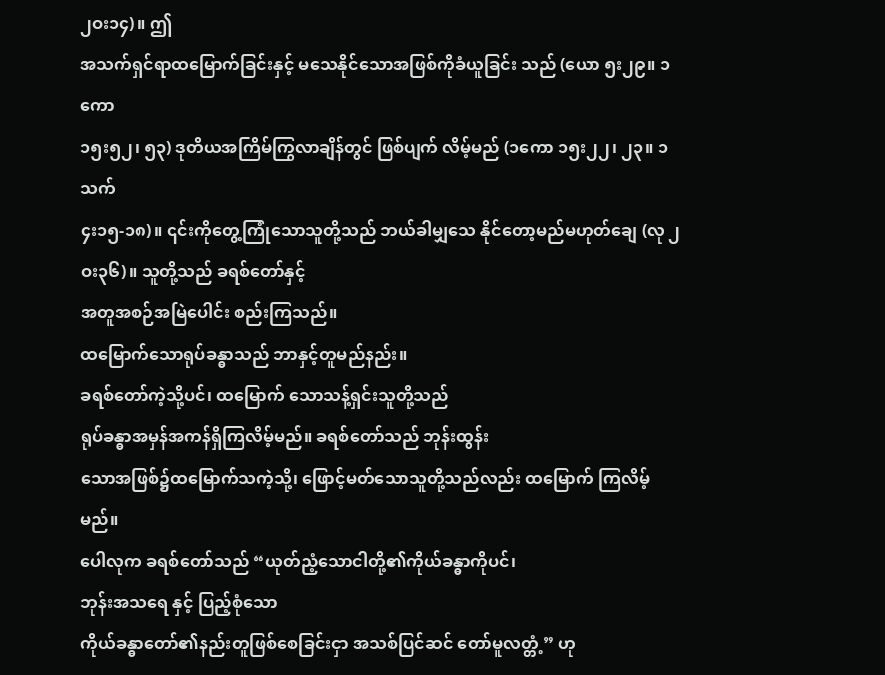၂ဝး၁၄)။ ဤ
အသက်ရှင်ရာထမြောက်ခြင်းနှင့် မသေနိုင်သောအဖြစ်ကိုခံယူခြင်း သည် (ယော ၅း၂၉။ ၁ကော
၁၅း၅၂၊ ၅၃) ဒုတိယအကြိမ်ကြွလာချိန်တွင် ဖြစ်ပျက် လိမ့်မည် (၁ကော ၁၅း၂၂၊ ၂၃။ ၁သက်
၄း၁၅-၁၈)။ ၎င်းကိုတွေ့ကြုံသောသူတို့သည် ဘယ်ခါမျှသေ နိုင်တော့မည်မဟုတ်ချေ (လု ၂ဝး၃၆)။ သူတို့သည် ခရစ်တော်နှင့်
အတူအစဉ်အမြဲပေါင်း စည်းကြသည်။
ထမြောက်သောရုပ်ခန္ဓာသည် ဘာနှင့်တူမည်နည်း။
ခရစ်တော်ကဲ့သို့ပင်၊ ထမြောက် သောသန့်ရှင်းသူတို့သည်
ရုပ်ခန္ဓာအမှန်အကန်ရှိကြလိမ့်မည်။ ခရစ်တော်သည် ဘုန်းထွန်း
သောအဖြစ်၌ထမြောက်သကဲ့သို့၊ ဖြောင့်မတ်သောသူတို့သည်လည်း ထမြောက် ကြလိမ့် မည်။
ပေါလုက ခရစ်တော်သည် “ယုတ်ညံ့သောငါတို့၏ကိုယ်ခန္ဓာကိုပင်၊
ဘုန်းအသရေ နှင့် ပြည့်စုံသော
ကိုယ်ခန္ဓာတော်၏နည်းတူဖြစ်စေခြင်းငှာ အသစ်ပြင်ဆင် တော်မူလတ္တံ့” ဟု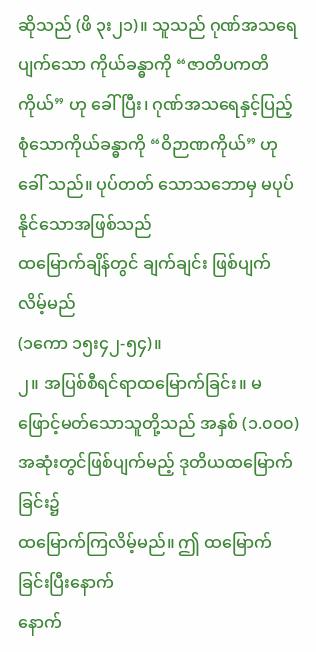ဆိုသည် (ဖိ ၃း၂၁)။ သူသည် ဂုဏ်အသရေပျက်သော ကိုယ်ခန္ဓာကို “ဇာတိပကတိ ကိုယ်” ဟု ခေါ်ပြီး၊ ဂုဏ်အသရေနှင့်ပြည့်စုံသောကိုယ်ခန္ဓာကို “ဝိဉာဏကိုယ်” ဟုခေါ် သည်။ ပုပ်တတ် သောသဘောမှ မပုပ်နိုင်သောအဖြစ်သည်
ထမြောက်ချိန်တွင် ချက်ချင်း ဖြစ်ပျက်လိမ့်မည်
(၁ကော ၁၅း၄၂-၅၄)။
၂။ အပြစ်စီရင်ရာထမြောက်ခြင်း။ မဖြောင့်မတ်သောသူတို့သည် အနှစ် (၁.၀၀၀) အဆုံးတွင်ဖြစ်ပျက်မည့် ဒုတိယထမြောက်ခြင်း၌
ထမြောက်ကြလိမ့်မည်။ ဤ ထမြောက် ခြင်းပြီးနောက်
နောက်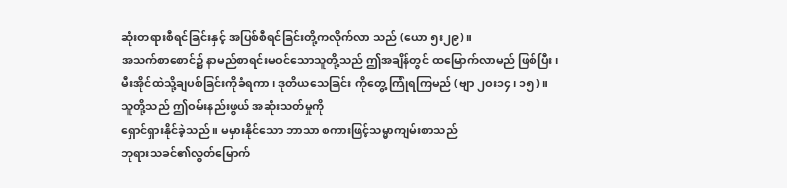ဆုံးတရားစီရင်ခြင်းနှင့် အပြစ်စီရင်ခြင်းတို့ကလိုက်လာ သည် (ယော ၅း၂၉)။
အသက်စာစောင်၌ နာမည်စာရင်းမဝင်သောသူတို့သည် ဤအချိန်တွင် ထမြောက်လာမည် ဖြစ်ပြီး၊
မီးအိုင်ထဲသို့ချပစ်ခြင်းကိုခံရကာ၊ ဒုတိယသေခြင်း ကိုတွေ့ ကြုံရကြမည် (ဗျာ ၂ဝး၁၄၊ ၁၅)။
သူတို့သည် ဤဝမ်းနည်းဖွယ် အဆုံးသတ်မှုကို
ရှောင်ရှားနိုင်ခဲ့သည်။ မမှားနိုင်သော ဘာသာ စကားဖြင့်သမ္မာကျမ်းစာသည်
ဘုရားသခင်၏လွတ်မြောက်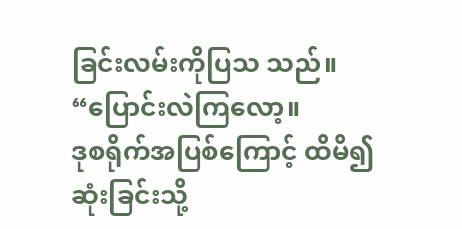ခြင်းလမ်းကိုပြသ သည်။ “ပြောင်းလဲကြလော့။
ဒုစရိုက်အပြစ်ကြောင့် ထိမိ၍ဆုံးခြင်းသို့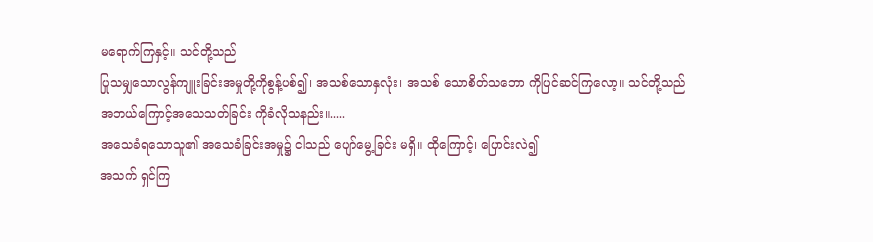မရောက်ကြနှင့်။ သင်တို့သည်
ပြုသမျှသောလွန်ကျူးခြင်းအမှုတို့ကိုစွန့်ပစ်၍၊ အသစ်သောနှလုံး၊ အသစ် သောစိတ်သဘော ကိုပြင်ဆင်ကြလော့။ သင်တို့သည်
အဘယ်ကြောင့်အသေသတ်ခြင်း ကိုခံလိုသနည်း။.....
အသေခံရသောသူ၏ အသေခံခြင်းအမှု၌ ငါသည် ပျော်မွေ့ခြင်း မရှိ။ ထိုကြောင့်၊ ပြောင်းလဲ၍
အသက် ရှင်ကြ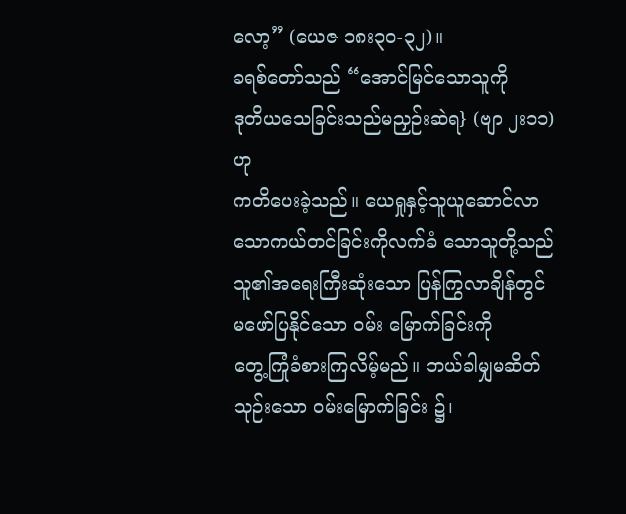လော့” (ယေဇ ၁၈း၃၀-၃၂)။
ခရစ်တော်သည် “အောင်မြင်သောသူကို
ဒုတိယသေခြင်းသည်မညှဉ်းဆဲရ} (ဗျာ ၂း၁၁) ဟု
ကတိပေးခဲ့သည်။ ယေရှုနှင့်သူယူဆောင်လာသောကယ်တင်ခြင်းကိုလက်ခံ သောသူတို့သည် သူ၏အရေးကြီးဆုံးသော ပြန်ကြွလာချိန်တွင်
မဖော်ပြနိုင်သော ဝမ်း မြောက်ခြင်းကို
တွေ့ကြုံခံစားကြလိမ့်မည်။ ဘယ်ခါမျှမဆိတ်သုဉ်းသော ဝမ်းမြောက်ခြင်း ၌၊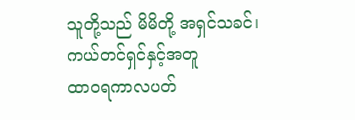သူတို့သည် မိမိတို့ အရှင်သခင်၊ ကယ်တင်ရှင်နှင့်အတူ
ထာ၀ရကာလပတ်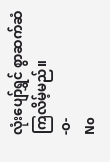လုံးပျော်ရွှင် စွာဆက်ဆံကြလိမ့်မည်။
-၀-
No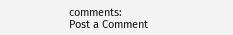comments:
Post a Comment